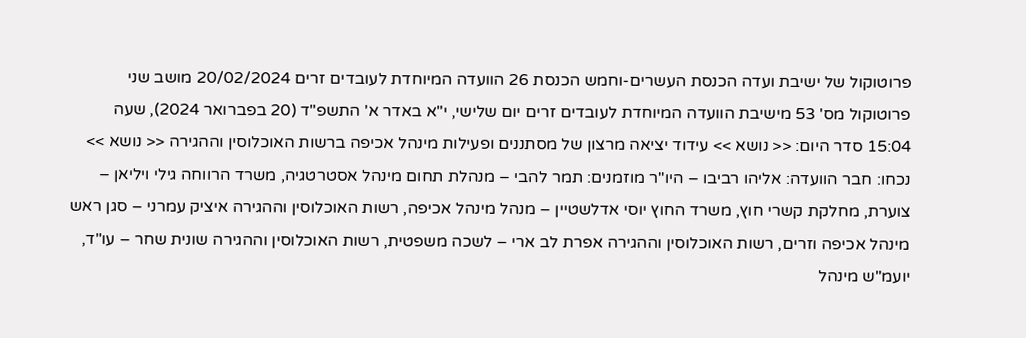פרוטוקול של ישיבת ועדה הכנסת העשרים-וחמש הכנסת 26 הוועדה המיוחדת לעובדים זרים 20/02/2024 מושב שני פרוטוקול מס' 53 מישיבת הוועדה המיוחדת לעובדים זרים יום שלישי, י"א באדר א' התשפ"ד (20 בפברואר 2024), שעה 15:04 סדר היום: << נושא >> עידוד יציאה מרצון של מסתננים ופעילות מינהל אכיפה ברשות האוכלוסין וההגירה << נושא >> נכחו: חבר הוועדה: אליהו רביבו – היו"ר מוזמנים: תמר להבי – מנהלת תחום מינהל אסטרטגיה, משרד הרווחה גילי ויליאן – צוערת, מחלקת קשרי חוץ, משרד החוץ יוסי אדלשטיין – מנהל מינהל אכיפה, רשות האוכלוסין וההגירה איציק עמרני – סגן ראש מינהל אכיפה וזרים, רשות האוכלוסין וההגירה אפרת לב ארי – לשכה משפטית, רשות האוכלוסין וההגירה שונית שחר – עו"ד, יועמ"ש מינהל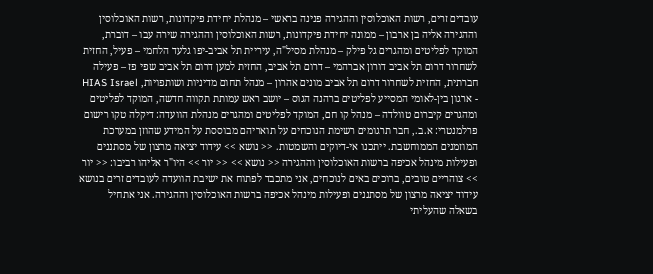עובדים זרים, רשות האוכלוסין וההגירה פנינה בראשי – מנהלת יחידת פיקדונות, רשות האוכלוסין וההגירה אליה בן ארבון – ממונה יחידת פיקדונות, רשות האוכלוסין וההגירה שירה עבו – דוברת, המוקד לפליטים ומהגרים גל פילק – מנהלת מסיל"ה, עיריית תל אביב-יפו גלעד הלחמי – פעיל, החזית לשחרור דרום תל אביב דורון אברהמי – דרום תל אביב, החזית למען דרום תל אביב שפי פז – פעילה חברתית, החזית לשחרור דרום תל אביב מונים אהרון – מנהל תחום מדיניות ושותפויות, HIAS Israel - ארגון בין-לאומי המסייע לפליטים ברהנה הגוס – יושב ראש עמותת תקווה חדשה, המוקד לפליטים ומהגרים קיברום טוולדה – מנהל קו חם, המוקד לפליטים ומהגרים מנהלת הוועדה: דיקלה טקו רישום פרלמנטרי: א.ב., חבר תרגומים רשימת הנוכחים על תואריהם מבוססת על המידע שהוזן במערכת המוזמנים הממוחשבת. ייתכנו אי-דיוקים והשמטות. << נושא >> עידוד יציאה מרצון של מסתננים ופעילות מינהל אכיפה ברשות האוכלוסין וההגירה << נושא >> << יור >> היו"ר אליהו רביבו: << יור >> צוהריים טובים, ברוכים באים לנוכחים, אני מתכבד לפתוח את ישיבת הוועדה לעובדים זרים בנושא עידוד יציאה מרצון של מסתננים ופעילות מינהל אכיפה ברשות האוכלוסין וההגירה. אני אתחיל בשאלה שהעליתי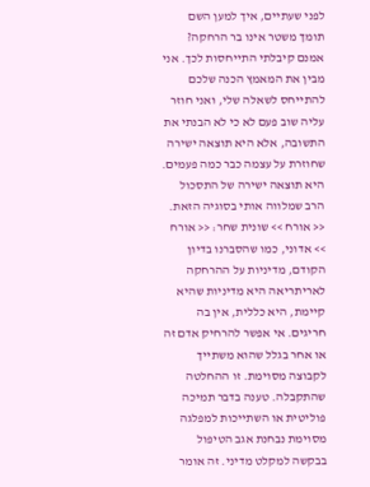לפני שעתיים, איך למען השם תומך משטר אינו בר הרחקה? אמנם קיבלתי התייחסות לכך. אני מבין את המאמץ הכנה שלכם להתייחס לשאלה שלי, ואני חוזר עליה שוב פעם לא כי לא הבנתי את התשובה, אלא היא תוצאה ישירה שחוזרת על עצמה כבר כמה פעמים. היא תוצאה ישירה של התסכול הרב שמלווה אותי בסוגיה הזאת. << אורח >> שונית שחר: << אורח >> אדוני, כמו שהסברנו בדיון הקודם, מדיניות על ההרחקה לאריתריאה היא מדיניות שהיא קיימת, היא כללית, אין בה חריגים. אי אפשר להרחיק אדם זה או אחר בגלל שהוא משתייך לקבוצה מסוימת. זו ההחלטה שהתקבלה. טענה בדבר תמיכה פוליטית או השתייכות למפלגה מסוימת נבחנת אגב הטיפול בבקשה למקלט מדיני. זה אומר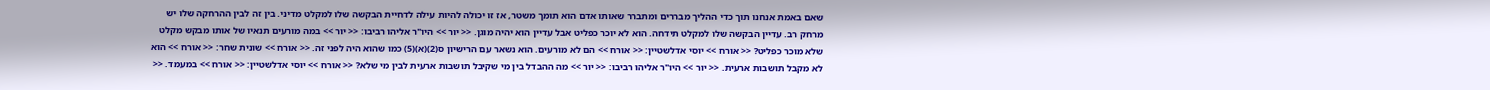שאם באמת אנחנו תוך כדי ההליך מבררים ומתברר שאותו אדם הוא תומך משטר, אז זו יכולה להיות עילה לדחיית הבקשה שלו למקלט מדיני. בין זה לבין ההרחקה שלו יש מרחק רב. עדיין הבקשה שלו למקלט תידחה. הוא לא יוכר כפליט אבל עדיין הוא יהיה מוגן. << יור >> היו"ר אליהו רביבו: << יור >> במה מורעים תנאיו של אותו מבקש מקלט שלא מוכר כפליט? << אורח >> יוסי אדלשטיין: << אורח >> הם לא מורעים. הוא נשאר עם הרישיון ס(2)(א)(5) כמו שהוא היה לפני זה. << אורח >> שונית שחר: << אורח >> הוא לא מקבל תושבות ארעית. << יור >> היו"ר אליהו רביבו: << יור >> מה ההבדל בין מי שקיבל תושבות ארעית לבין מי שלא? << אורח >> יוסי אדלשטיין: << אורח >> במעמד. <<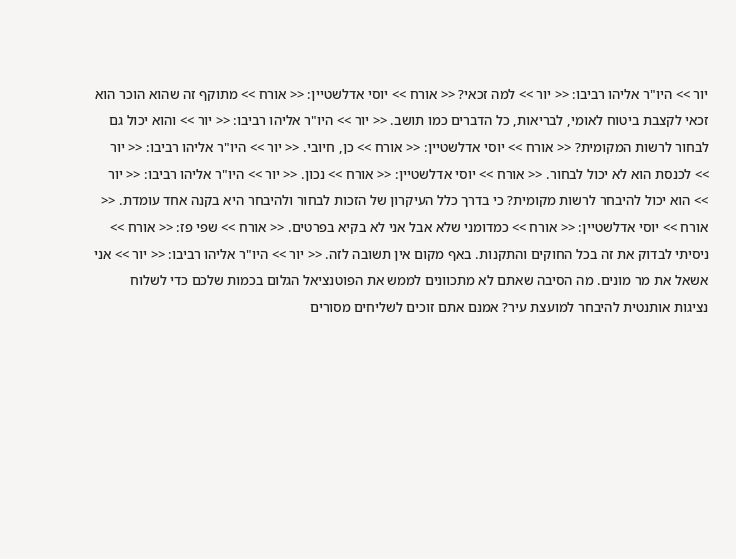יור >> היו"ר אליהו רביבו: << יור >> למה זכאי? << אורח >> יוסי אדלשטיין: << אורח >> מתוקף זה שהוא הוכר הוא זכאי לקצבת ביטוח לאומי, לבריאות, כל הדברים כמו תושב. << יור >> היו"ר אליהו רביבו: << יור >> והוא יכול גם לבחור לרשות המקומית? << אורח >> יוסי אדלשטיין: << אורח >> כן, חיובי. << יור >> היו"ר אליהו רביבו: << יור >> לכנסת הוא לא יכול לבחור. << אורח >> יוסי אדלשטיין: << אורח >> נכון. << יור >> היו"ר אליהו רביבו: << יור >> הוא יכול להיבחר לרשות מקומית? כי בדרך כלל העיקרון של הזכות לבחור ולהיבחר היא בקנה אחד עומדת. << אורח >> יוסי אדלשטיין: << אורח >> כמדומני שלא אבל אני לא בקיא בפרטים. << אורח >> שפי פז: << אורח >> ניסיתי לבדוק את זה בכל החוקים והתקנות. באף מקום אין תשובה לזה. << יור >> היו"ר אליהו רביבו: << יור >> אני אשאל את מר מונים. מה הסיבה שאתם לא מתכוונים לממש את הפוטנציאל הגלום בכמות שלכם כדי לשלוח נציגות אותנטית להיבחר למועצת עיר? אמנם אתם זוכים לשליחים מסורים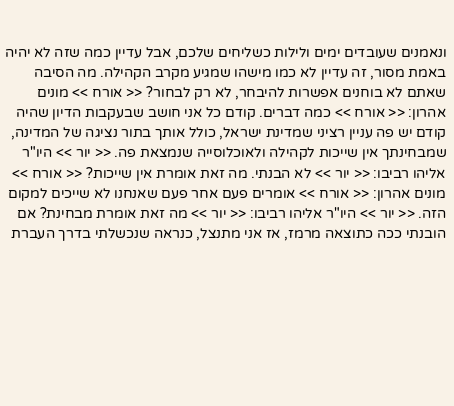ונאמנים שעובדים ימים ולילות כשליחים שלכם, אבל עדיין כמה שזה לא יהיה באמת מסור, זה עדיין לא כמו מישהו שמגיע מקרב הקהילה. מה הסיבה שאתם לא בוחנים אפשרות להיבחר, לא רק לבחור? << אורח >> מונים אהרון: << אורח >> כמה דברים. קודם כל אני חושב שבעקבות הדיון שהיה קודם יש פה עניין רציני שמדינת ישראל, כולל אותך בתור נציגה של המדינה, שמבחינתך אין שייכות לקהילה ולאוכלוסייה שנמצאת פה. << יור >> היו"ר אליהו רביבו: << יור >> לא הבנתי. מה זאת אומרת אין שייכות? << אורח >> מונים אהרון: << אורח >> אומרים פעם אחר פעם שאנחנו לא שייכים למקום הזה. << יור >> היו"ר אליהו רביבו: << יור >> מה זאת אומרת מבחינת? אם הובנתי ככה כתוצאה מרמז, אז אני מתנצל, כנראה שנכשלתי בדרך העברת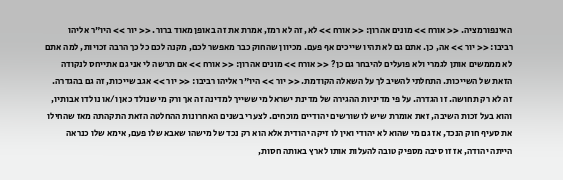האינפורמציה. << אורח >> מונים אהרון: << אורח >> לא, זה לא רמז, אמרת את זה באופן מאוד ברור. << יור >> היו"ר אליהו רביבו: << יור >> אה, כן. אתם גם לא תהיו שייכים אף פעם. מכיוון שהחוק כבר מאפשר לכם, מקנה לכם כל כך הרבה זכויות, למה אתם לא מממשים אותן לגמרי ולא פועלים להיבחר גם כן? << אורח >> מונים אהרון: << אורח >> אם תרשה לי אני גם אתייחס לנקודה הזאת של השייכות. התחלתי להשיב לך על השאלה הקודמת. << יור >> היו"ר אליהו רביבו: << יור >> אגב שייכות, זה גם בהגדרה. זה לא רק תחושה. זו הגדרה. על פי מדיניות ההגירה של מדינת ישראל מי ששייך למדינה זה אך ורק מי שנולד כאן ו/או נולדו אבותיו, והוא בעל זכות השיבה, זאת אומרת שיש לו שורשים יהודיים מוכחים. לצערי בשנים האחרונות ההחלטה הזאת התקהתה מאז שהחילו את סעיף חוק הנכד, אז גם מי שהוא לא יהודי ואין לו זיקה יהודית אלא הוא רק נכד של מישהו שאבא שלו פעם, אימא שלו כנראה הייתה יהודה, אז זו סיבה מספיק טובה להעלות אותו לארץ באותה חסות,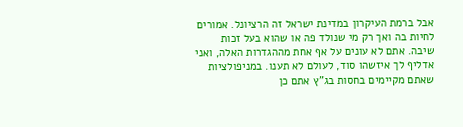אבל ברמת העיקרון במדינת ישראל זה הרציונל. אמורים לחיות בה ואך רק מי שנולד פה או שהוא בעל זכות שיבה. אתם לא עונים על אף אחת מההגדרות האלה, ואני אדליף לך איזשהו סוד, לעולם לא תענו. במניפולציות שאתם מקיימים בחסות בג"ץ אתם כן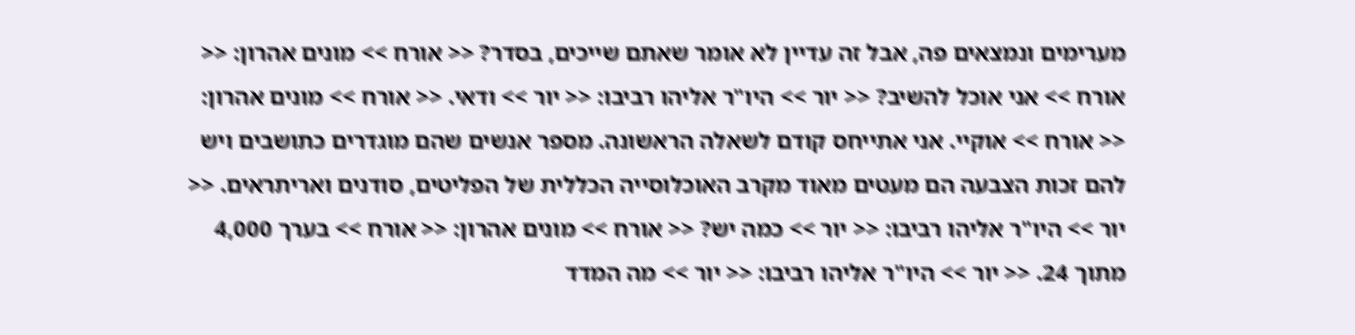מערימים ונמצאים פה, אבל זה עדיין לא אומר שאתם שייכים, בסדר? << אורח >> מונים אהרון: << אורח >> אני אוכל להשיב? << יור >> היו"ר אליהו רביבו: << יור >> ודאי. << אורח >> מונים אהרון: << אורח >> אוקיי. אני אתייחס קודם לשאלה הראשונה. מספר אנשים שהם מוגדרים כתושבים ויש להם זכות הצבעה הם מעטים מאוד מקרב האוכלוסייה הכללית של הפליטים, סודנים ואריתראים. << יור >> היו"ר אליהו רביבו: << יור >> כמה יש? << אורח >> מונים אהרון: << אורח >> בערך 4,000 מתוך 24. << יור >> היו"ר אליהו רביבו: << יור >> מה המדד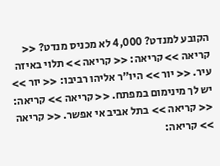הקובע למנדט? 4,000 לא מכניס מנדט? << קריאה >> קריאה: << קריאה >> תלוי באיזה עיר. << יור >> היו"ר אליהו רביבו: << יור >> יש לך מינימום במפתח. << קריאה >> קריאה: << קריאה >> בתל אביב אי אפשר. << קריאה >> קריאה: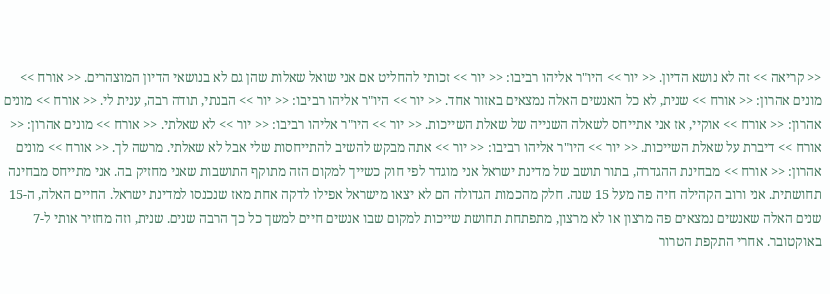<< קריאה >> זה לא נושא הדיון. << יור >> היו"ר אליהו רביבו: << יור >> זכותי להחליט אם אני שואל שאלות שהן גם לא בנושאי הדיון המוצהרים. << אורח >> מונים אהרון: << אורח >> שנית, לא כל האנשים האלה נמצאים באזור אחד. << יור >> היו"ר אליהו רביבו: << יור >> הבנתי, תודה רבה, ענית לי. << אורח >> מונים אהרון: << אורח >> אוקיי, אז אני אתייחס לשאלה השנייה של שאלת השייכות. << יור >> היו"ר אליהו רביבו: << יור >> לא שאלתי. << אורח >> מונים אהרון: << אורח >> דיברת על שאלת השייכות. << יור >> היו"ר אליהו רביבו: << יור >> אתה מבקש להשיב להתייחסות שלי אבל לא שאלתי. מרשה לך. << אורח >> מונים אהרון: << אורח >> מבחינת ההגדרה, בתור תושב של מדינת ישראל אני מוגדר לפי חוק כשייך למקום הזה מתוקף התושבות שאני מחזיק בה. אני מתייחס מבחינה תחושתית. אני ורוב הקהילה חיה פה מעל 15 שנה. חלק מהכמות הגדולה הם לא יצאו מישראל אפילו לדקה אחת מאז שנכנסו למדינת ישראל. החיים האלה, ה-15 שנים האלה שאנשים נמצאים פה מרצון או לא מרצון, מתפתחת תחושת שייכות למקום שבו אנשים חיים למשך כל כך הרבה שנים. שנית, וזה מחזיר אותי ל-7 באוקטובר. אחרי התקפת הטרור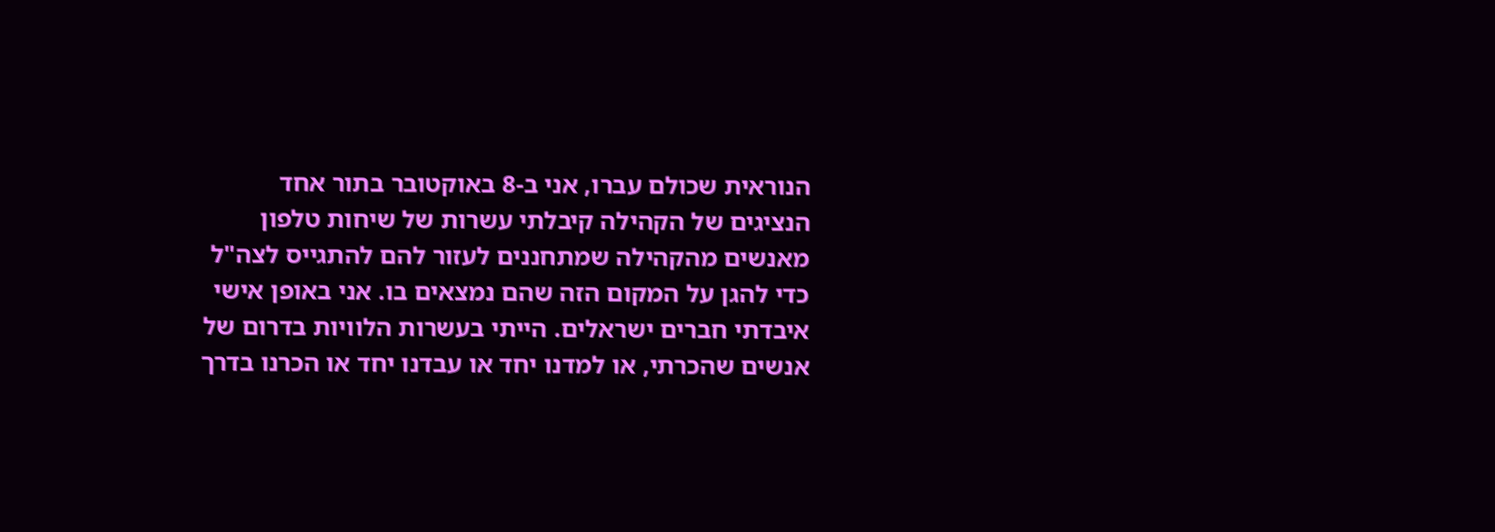הנוראית שכולם עברו, אני ב-8 באוקטובר בתור אחד הנציגים של הקהילה קיבלתי עשרות של שיחות טלפון מאנשים מהקהילה שמתחננים לעזור להם להתגייס לצה"ל כדי להגן על המקום הזה שהם נמצאים בו. אני באופן אישי איבדתי חברים ישראלים. הייתי בעשרות הלוויות בדרום של אנשים שהכרתי, או למדנו יחד או עבדנו יחד או הכרנו בדרך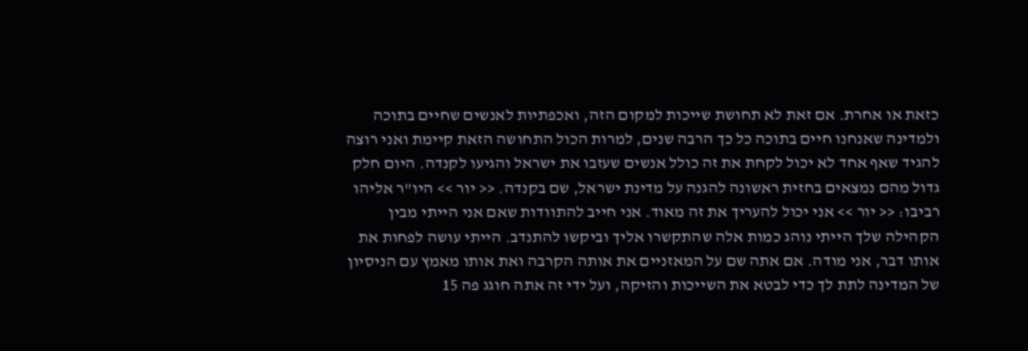כזאת או אחרת. אם זאת לא תחושת שייכות למקום הזה, ואכפתיות לאנשים שחיים בתוכה ולמדינה שאנחנו חיים בתוכה כל כך הרבה שנים, למרות הכול התחושה הזאת קיימת ואני רוצה להגיד שאף אחד לא יכול לקחת את זה כולל אנשים שעזבו את ישראל והגיעו לקנדה. היום חלק גדול מהם נמצאים בחזית ראשונה להגנה על מדינת ישראל, שם בקנדה. << יור >> היו"ר אליהו רביבו: << יור >> אני יכול להעריך את זה מאוד. אני חייב להתוודות שאם אני הייתי מבין הקהילה שלך הייתי נוהג כמות אלה שהתקשרו אליך וביקשו להתנדב. הייתי עושה לפחות את אותו דבר, אני מודה. אם אתה שם על המאזניים את אותה הקרבה ואת אותו מאמץ עם הניסיון של המדינה לתת לך כדי לבטא את השייכות והזיקה, ועל ידי זה אתה חוגג פה 15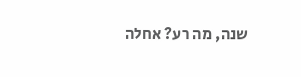שנה, מה רע? אחלה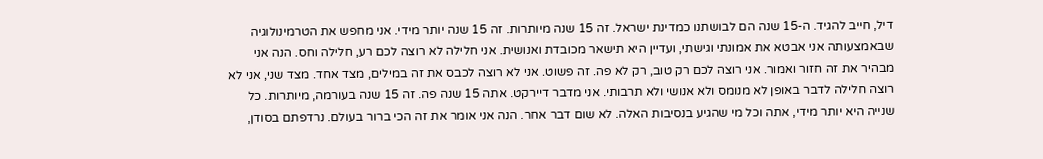דיל, חייב להגיד. ה-15 שנה הם לבושתנו כמדינת ישראל. זה 15 שנה מיותרות. זה 15 שנה יותר מידי. אני מחפש את הטרמינולוגיה שבאמצעותה אני אבטא את אמונתי וגישתי, ועדיין היא תישאר מכובדת ואנושית. אני חלילה לא רוצה לכם רע, חלילה וחס. הנה אני מבהיר את זה חזור ואמור. אני רוצה לכם רק טוב, רק לא פה. זה פשוט. אני לא רוצה לכבס את זה במילים, מצד אחד. מצד שני, אני לא רוצה חלילה לדבר באופן לא מנומס ולא אנושי ולא תרבותי. אני מדבר דיירקט. אתה 15 שנה פה. זה 15 שנה בעורמה, מיותרות. כל שנייה היא יותר מידי, אתה וכל מי שהגיע בנסיבות האלה. לא שום דבר אחר. הנה אני אומר את זה הכי ברור בעולם. נרדפתם בסודן,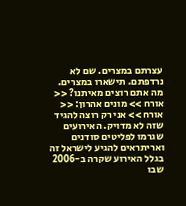עצרתם במצרים. שם לא נרדפתם. תישארו במצרים. מה אתם רוצים מאיתנו? << אורח >> מונים אהרון: << אורח >> אני רק רוצה להגיד שזה לא מדויק. האירועים שגרמו לפליטים סודנים ואריתראים להגיע לישראל זה בגלל האירוע שקרה ב-2006 שבו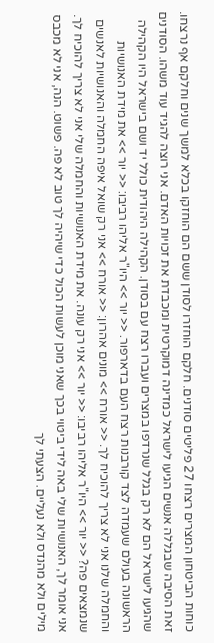כוחות הביטחון המצרים רצחו 27 פליטים סודנים. חלקם הוחזרו לסודן ששם הם הוחזקו בכלא למשך שנים וחלקם אף נרצחו. זאת הסיבה שבגללה אנשים הגיעו לישראל כמדינה דמוקרטית ומכבדת את זכויות האדם. אני רוצה להגיד עוד משהו. הסודנים שהגיעו לישראל הם לא רק בגלל שנרדפו במצרים ועברו רצח עם בסודן. הקהילה היהודית כולל יד ושם בישראל היו הקהילה הראשונה בעולם שעמדה לצד קורבנות רצח העם בדארפור. << יור >> היו"ר אליהו רביבו: << יור >> את מידת האנושיות והחמלה שלנו אני לא צריך להוכיח לך. << אורח >> מונים אהרון: << אורח >> אני רק שואל איפה החמלה והאנושיות לאנשים שנמצאים פה? << יור >> היו"ר אליהו רביבו: << יור >> אני רק עונה. את מידת האנושיות והחמלה שלי אני לא צריך להוכיח לך. אני אומר לך, האנושיות שלי באה לידי ביטוי בכך שאני מוכן לעשות הכול כדי שיהיה לך טוב לא פה. פשוט. הנה, אני לא מכבס מילים ולא מהנדס ולא נעליים. הצעתי לך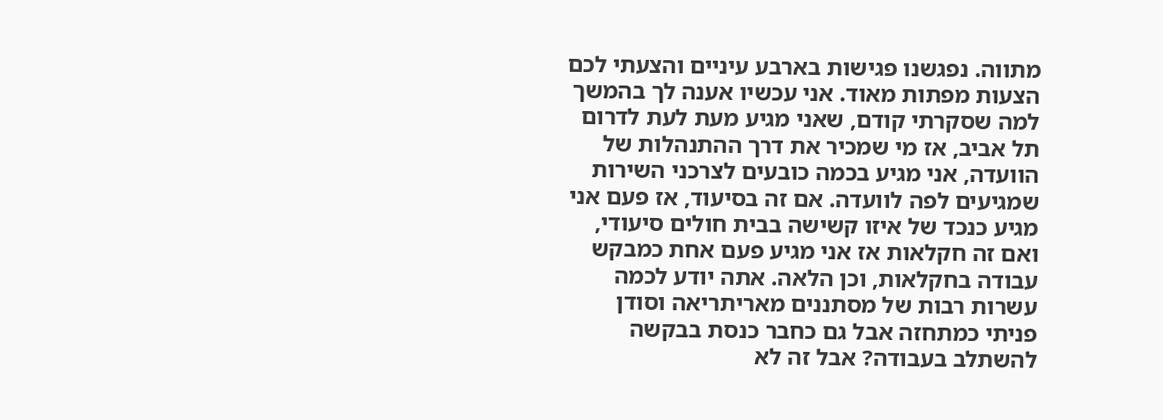מתווה. נפגשנו פגישות בארבע עיניים והצעתי לכם הצעות מפתות מאוד. אני עכשיו אענה לך בהמשך למה שסקרתי קודם, שאני מגיע מעת לעת לדרום תל אביב, אז מי שמכיר את דרך ההתנהלות של הוועדה, אני מגיע בכמה כובעים לצרכני השירות שמגיעים לפה לוועדה. אם זה בסיעוד, אז פעם אני מגיע כנכד של איזו קשישה בבית חולים סיעודי, ואם זה חקלאות אז אני מגיע פעם אחת כמבקש עבודה בחקלאות, וכן הלאה. אתה יודע לכמה עשרות רבות של מסתננים מאריתריאה וסודן פניתי כמתחזה אבל גם כחבר כנסת בבקשה להשתלב בעבודה? אבל זה לא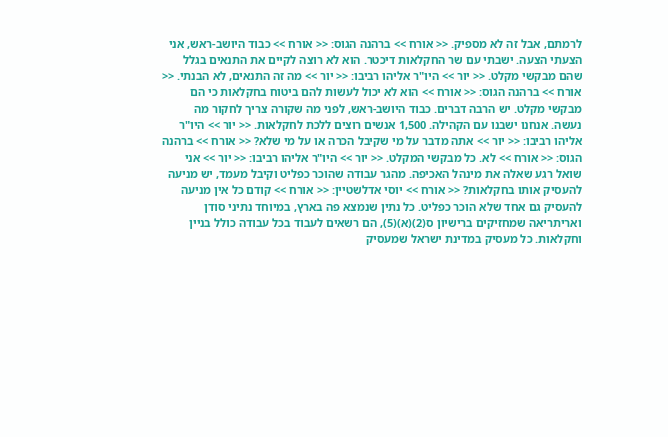לרמתם, אבל זה לא מספיק. << אורח >> ברהנה הגוס: << אורח >> כבוד היושב-ראש, אני הצעתי הצעה. ישבתי עם שר החקלאות דיכטר. הוא לא רוצה לקיים את התנאים בגלל שהם מבקשי מקלט. << יור >> היו"ר אליהו רביבו: << יור >> מה זה התנאים, לא הבנתי. << אורח >> ברהנה הגוס: << אורח >> הוא לא יכול לעשות להם ביטוח בחקלאות כי הם מבקשי מקלט. יש הרבה דברים. כבוד היושב-ראש, לפני מה שקורה צריך לחקור מה נעשה. אנחנו ישבנו עם הקהילה. 1,500 אנשים רוצים ללכת לחקלאות. << יור >> היו"ר אליהו רביבו: << יור >> אתה מדבר על מי שקיבל הכרה או על מי שלא? << אורח >> ברהנה הגוס: << אורח >> לא. כל מבקשי המקלט. << יור >> היו"ר אליהו רביבו: << יור >> אני שואל רגע שאלה את מינהל האכיפה. מהגר עבודה שהוכר כפליט וקיבל מעמד, יש מניעה להעסיק אותו בחקלאות? << אורח >> יוסי אדלשטיין: << אורח >> קודם כל אין מניעה להעסיק גם אחד שלא הוכר כפליט. כל נתין שנמצא פה בארץ, במיוחד נתיני סודן ואריתריאה שמחזיקים ברישיון ס(2)(א)(5), הם רשאים לעבוד בכל עבודה כולל בניין וחקלאות. כל מעסיק במדינת ישראל שמעסיק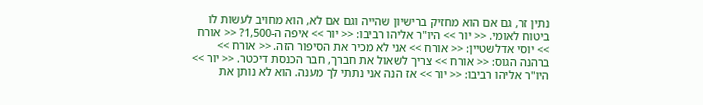נתין זר, גם אם הוא מחזיק ברישיון שהייה וגם אם לא, הוא מחויב לעשות לו ביטוח לאומי. << יור >> היו"ר אליהו רביבו: << יור >> איפה ה-1,500? << אורח >> יוסי אדלשטיין: << אורח >> אני לא מכיר את הסיפור הזה. << אורח >> ברהנה הגוס: << אורח >> צריך לשאול את חברך, חבר הכנסת דיכטר. << יור >> היו"ר אליהו רביבו: << יור >> אז הנה אני נתתי לך מענה. הוא לא נותן את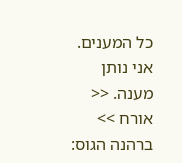כל המענים. אני נותן מענה. << אורח >> ברהנה הגוס: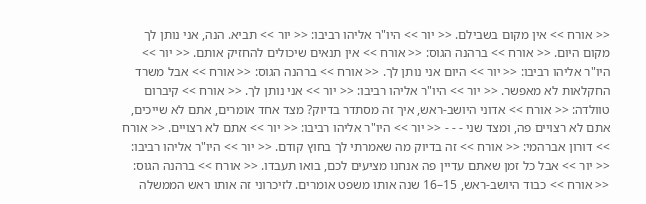<< אורח >> אין מקום בשבילם. << יור >> היו"ר אליהו רביבו: << יור >> תביא. הנה, אני נותן לך מקום היום. << אורח >> ברהנה הגוס: << אורח >> אין תנאים שיכולים להחזיק אותם. << יור >> היו"ר אליהו רביבו: << יור >> היום אני נותן לך. << אורח >> ברהנה הגוס: << אורח >> אבל משרד החקלאות לא מאפשר. << יור >> היו"ר אליהו רביבו: << יור >> אני נותן לך. << אורח >> קיברום טוולדה: << אורח >> אדוני היושב-ראש, איך זה מסתדר בדיוק? מצד אחד אומרים, אתם לא שייכים, אתם לא רצויים פה, ומצד שני - - - << יור >> היו"ר אליהו רביבו: << יור >> אתם לא רצויים. << אורח >> דורון אברהמי: << אורח >> זה בדיוק מה שאמרתי לך בחוץ קודם. << יור >> היו"ר אליהו רביבו: << יור >> אבל כל זמן שאתם עדיין פה אנחנו מציעים לכם, בואו תעבדו. << אורח >> ברהנה הגוס: << אורח >> כבוד היושב-ראש, 15–16 שנה אותו משפט אומרים. לזיכרוני זה אותו ראש הממשלה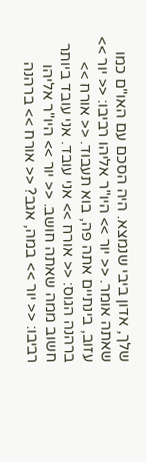שלך, אדון ביבי שנמצא. היה הסכם עם האו"ם כמו שאתה אומר. << יור >> היו"ר אליהו רביבו: << יור >> עזוב, בינתיים אתה פה, בוא תעבוד. << אורח >> ברהנה הגוס: << אורח >> אני עובד. אני עובד ביותר חשוב ממה שאתה חושב. << יור >> היו"ר אליהו רביבו: << יור >> במה, אגב? << אורח >> ברהנה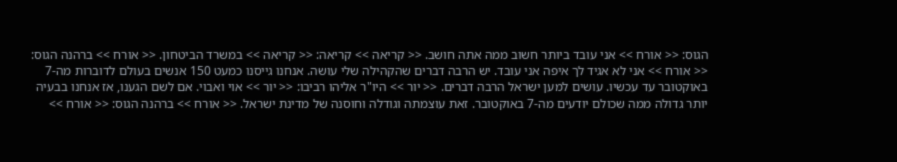הגוס: << אורח >> אני עובד ביותר חשוב ממה אתה חושב. << קריאה >> קריאה: << קריאה >> במשרד הביטחון. << אורח >> ברהנה הגוס: << אורח >> אני לא אגיד לך איפה אני עובד. יש הרבה דברים שהקהילה שלי עושה. אנחנו גייסנו כמעט 150 אנשים בעולם לדוברות מה-7 באוקטובר עד עכשיו. עושים למען ישראל הרבה דברים. << יור >> היו"ר אליהו רביבו: << יור >> אוי ואבוי. אם לשם הגענו, אז אנחנו בבעיה יותר גדולה ממה שכולם יודעים מה-7 באוקטובר. זאת עוצמתה וגודלה וחוסנה של מדינת ישראל. << אורח >> ברהנה הגוס: << אורח >>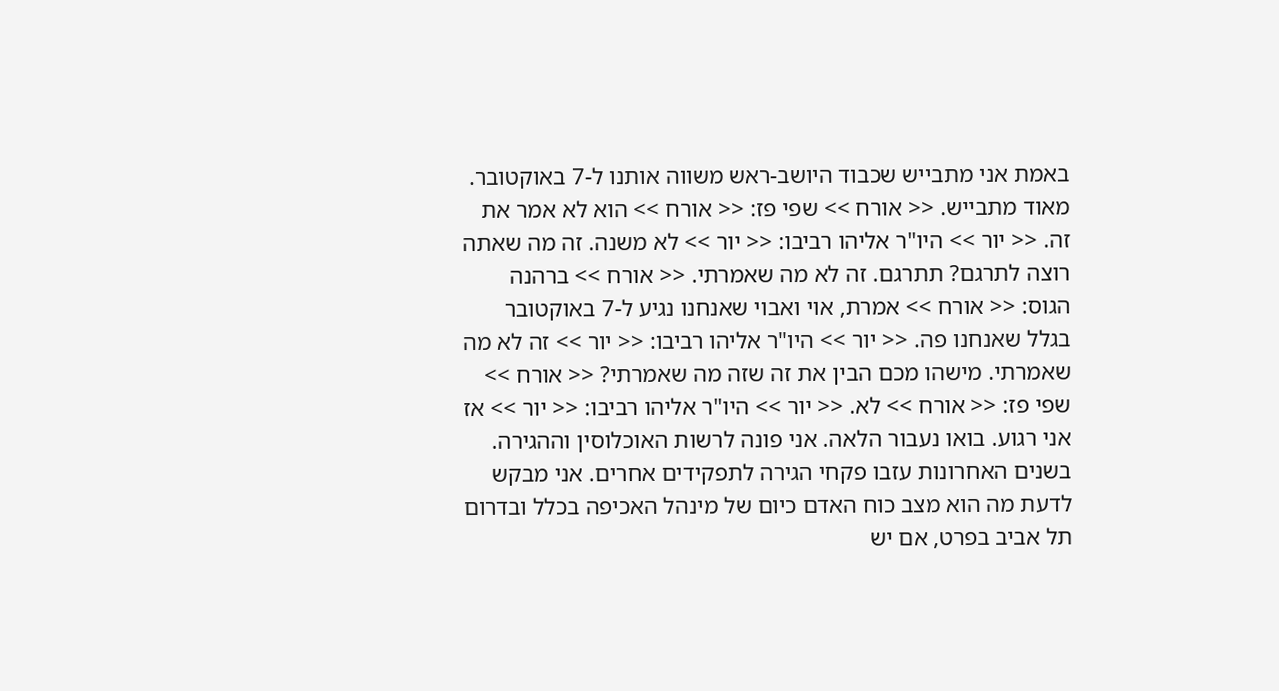באמת אני מתבייש שכבוד היושב-ראש משווה אותנו ל-7 באוקטובר. מאוד מתבייש. << אורח >> שפי פז: << אורח >> הוא לא אמר את זה. << יור >> היו"ר אליהו רביבו: << יור >> לא משנה. זה מה שאתה רוצה לתרגם? תתרגם. זה לא מה שאמרתי. << אורח >> ברהנה הגוס: << אורח >> אמרת, אוי ואבוי שאנחנו נגיע ל-7 באוקטובר בגלל שאנחנו פה. << יור >> היו"ר אליהו רביבו: << יור >> זה לא מה שאמרתי. מישהו מכם הבין את זה שזה מה שאמרתי? << אורח >> שפי פז: << אורח >> לא. << יור >> היו"ר אליהו רביבו: << יור >> אז אני רגוע. בואו נעבור הלאה. אני פונה לרשות האוכלוסין וההגירה. בשנים האחרונות עזבו פקחי הגירה לתפקידים אחרים. אני מבקש לדעת מה הוא מצב כוח האדם כיום של מינהל האכיפה בכלל ובדרום תל אביב בפרט, אם יש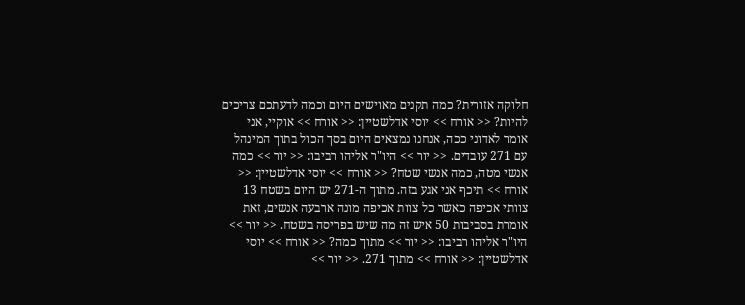חלוקה אזורית? כמה תקנים מאוישים היום וכמה לדעתכם צריכים להיות? << אורח >> יוסי אדלשטיין: << אורח >> אוקיי, אני אומר לאדוני ככה, אנחנו נמצאים היום בסך הכול בתוך המינהל עם 271 עובדים. << יור >> היו"ר אליהו רביבו: << יור >> כמה אנשי מטה, כמה אנשי שטח? << אורח >> יוסי אדלשטיין: << אורח >> תיכף אני אגע בזה. מתוך ה-271 יש היום בשטח 13 צוותי אכיפה כאשר כל צוות אכיפה מונה ארבעה אנשים, זאת אומרת בסביבות 50 איש זה מה שיש בפריסה בשטח. << יור >> היו"ר אליהו רביבו: << יור >> מתוך כמה? << אורח >> יוסי אדלשטיין: << אורח >> מתוך 271. << יור >>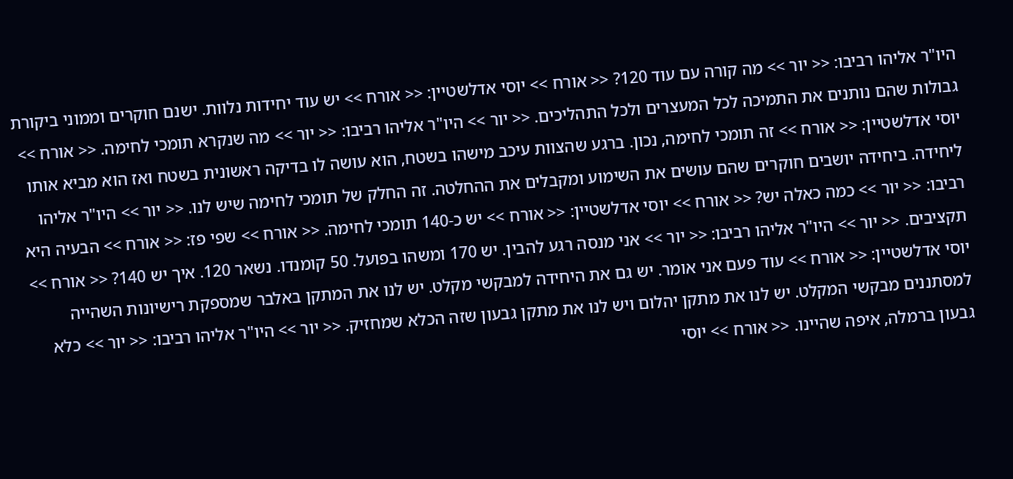היו"ר אליהו רביבו: << יור >> מה קורה עם עוד 120? << אורח >> יוסי אדלשטיין: << אורח >> יש עוד יחידות נלוות. ישנם חוקרים וממוני ביקורת גבולות שהם נותנים את התמיכה לכל המעצרים ולכל התהליכים. << יור >> היו"ר אליהו רביבו: << יור >> מה שנקרא תומכי לחימה. << אורח >> יוסי אדלשטיין: << אורח >> זה תומכי לחימה, נכון. ברגע שהצוות עיכב מישהו בשטח, הוא עושה לו בדיקה ראשונית בשטח ואז הוא מביא אותו ליחידה. ביחידה יושבים חוקרים שהם עושים את השימוע ומקבלים את ההחלטה. זה החלק של תומכי לחימה שיש לנו. << יור >> היו"ר אליהו רביבו: << יור >> כמה כאלה יש? << אורח >> יוסי אדלשטיין: << אורח >> יש כ-140 תומכי לחימה. << אורח >> שפי פז: << אורח >> הבעיה היא תקציבים. << יור >> היו"ר אליהו רביבו: << יור >> אני מנסה רגע להבין. יש 170 ומשהו בפועל. 50 קומנדו. נשאר 120. איך יש 140? << אורח >> יוסי אדלשטיין: << אורח >> עוד פעם אני אומר. יש גם את היחידה למבקשי מקלט. יש לנו את המתקן באלבר שמספקת רישיונות השהייה למסתננים מבקשי המקלט. יש לנו את מתקן יהלום ויש לנו את מתקן גבעון שזה הכלא שמחזיק. << יור >> היו"ר אליהו רביבו: << יור >> כלא גבעון ברמלה, איפה שהיינו. << אורח >> יוסי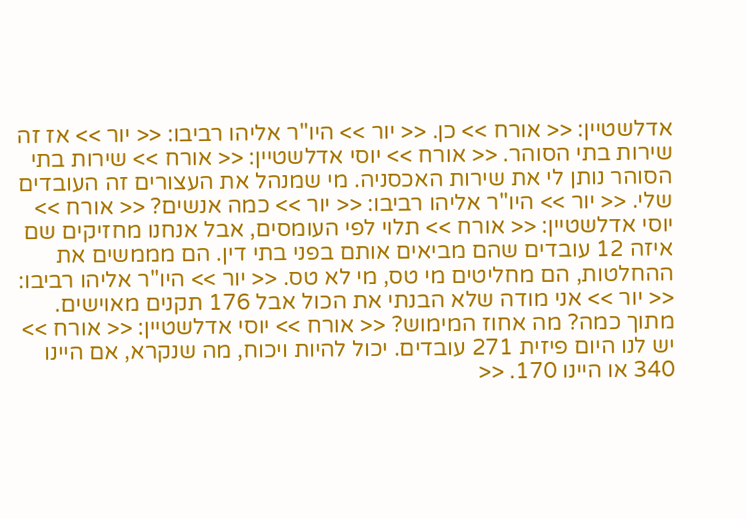אדלשטיין: << אורח >> כן. << יור >> היו"ר אליהו רביבו: << יור >> אז זה שירות בתי הסוהר. << אורח >> יוסי אדלשטיין: << אורח >> שירות בתי הסוהר נותן לי את שירות האכסניה. מי שמנהל את העצורים זה העובדים שלי. << יור >> היו"ר אליהו רביבו: << יור >> כמה אנשים? << אורח >> יוסי אדלשטיין: << אורח >> תלוי לפי העומסים, אבל אנחנו מחזיקים שם איזה 12 עובדים שהם מביאים אותם בפני בתי דין. הם מממשים את ההחלטות, הם מחליטים מי טס, מי לא טס. << יור >> היו"ר אליהו רביבו: << יור >> אני מודה שלא הבנתי את הכול אבל 176 תקנים מאוישים. מתוך כמה? מה אחוז המימוש? << אורח >> יוסי אדלשטיין: << אורח >> יש לנו היום פיזית 271 עובדים. יכול להיות ויכוח, מה שנקרא, אם היינו 340 או היינו 170. <<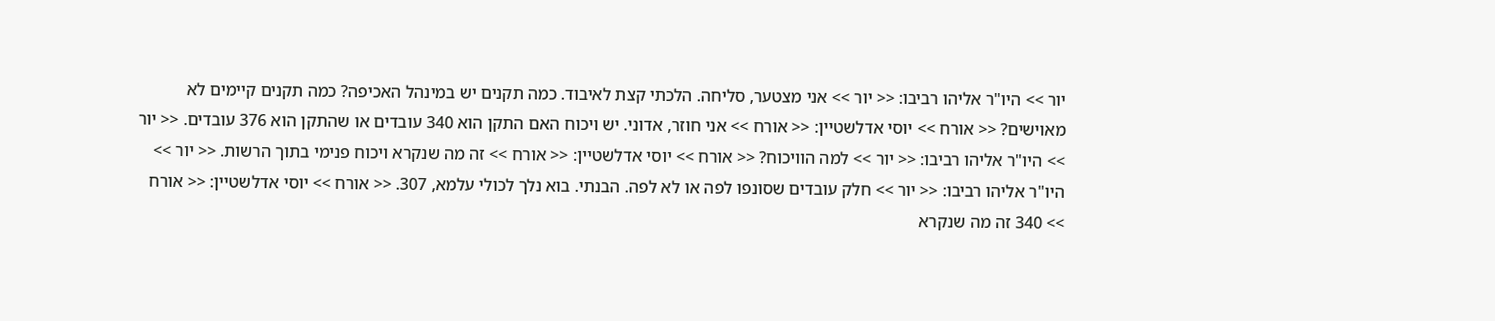יור >> היו"ר אליהו רביבו: << יור >> אני מצטער, סליחה. הלכתי קצת לאיבוד. כמה תקנים יש במינהל האכיפה? כמה תקנים קיימים לא מאוישים? << אורח >> יוסי אדלשטיין: << אורח >> אני חוזר, אדוני. יש ויכוח האם התקן הוא 340 עובדים או שהתקן הוא 376 עובדים. << יור >> היו"ר אליהו רביבו: << יור >> למה הוויכוח? << אורח >> יוסי אדלשטיין: << אורח >> זה מה שנקרא ויכוח פנימי בתוך הרשות. << יור >> היו"ר אליהו רביבו: << יור >> חלק עובדים שסונפו לפה או לא לפה. הבנתי. בוא נלך לכולי עלמא, 307. << אורח >> יוסי אדלשטיין: << אורח >> 340 זה מה שנקרא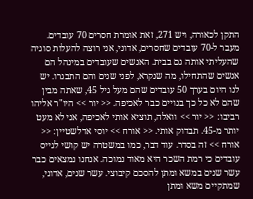התקן לכאורה, ויש 271, זאת אומרת חסרים 70 עובדים. מעבר ל-70 עובדים שחסרים, אדוני, אני רוצה להעלות סוגיה שהעליתי אותה גם בבית. האנשים שעובדים במינהל הם אנשים שהתחילו, מה שנקרא, לפני שנים והם התבגרו. יש לנו היום בערך 50 עובדים שהם מעל גיל 45, שאתה מבין שהם לא כל כך בנויים כבר לאכיפה. << יור >> היו"ר אליהו רביבו: << יור >> וואלה, תוציא אותי לאכיפה, אני לא מעט יותר מ-45. תבדוק אותי. << אורח >> יוסי אדלשטיין: << אורח >> זה בסדר. עוד דבר, כמו במשטרה יש קושי לגייס עובדים כי רמת השכר היא מאוד נמוכה. אנחנו נמצאים כבר עשר שנים במשא ומתן להסכם קיבוצי. עשר שנים, אדוני, שמתקיים משא ומתן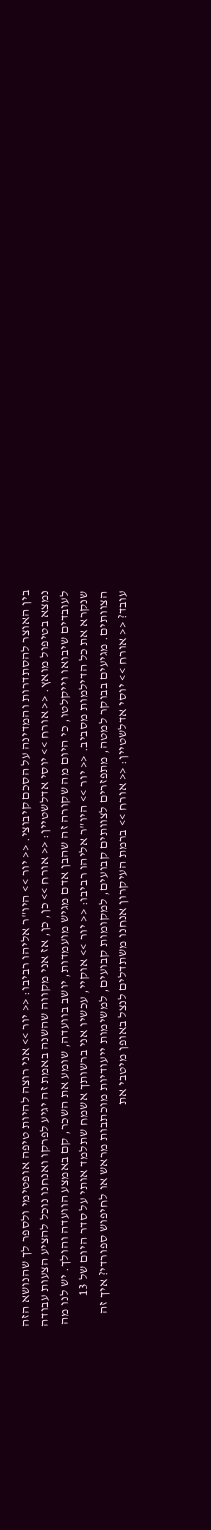בין האוצר להסתדרות והמדינה על הסכם קיבוצי. << יור >> היו"ר אליהו רביבו: << יור >> אני רוצה להיות טיפה אופטימי ולספר לך שהנושא הזה נמצא בטיפול מואץ. << אורח >> יוסי אדלשטיין: << אורח >> כן, כן, אז אני מקווה שהשנה באמת זה יגיע לפרקו ואנחנו נוכל להציע הצעות עבודה לעובדים שיבואו וייקלטו, כי היום מה שקורה זה שהבן אדם מגיש מועמדות, יושב בוועדה, שומע את השכר, קם באמצע הוועדה והולך. יש לנו מה שנקרא את כל הדילמות מסביב. << יור >> היו"ר אליהו רביבו: << יור >> אוקיי, עכשיו אני ברשותך אשמח שתלמד אותי על סדר היום של 13 הצוותים. מגיעים בבוקר למטה, מתפזרים לצוותים קבועים, למקומות קבועים, למשימות ייעודיות מוכתבות מראש או לחיפוש ספורדי? איך זה עובד? << אורח >> יוסי אדלשטיין: << אורח >> ברמת העיקרון אנחנו משתדלים לנצל באופן מיטבי את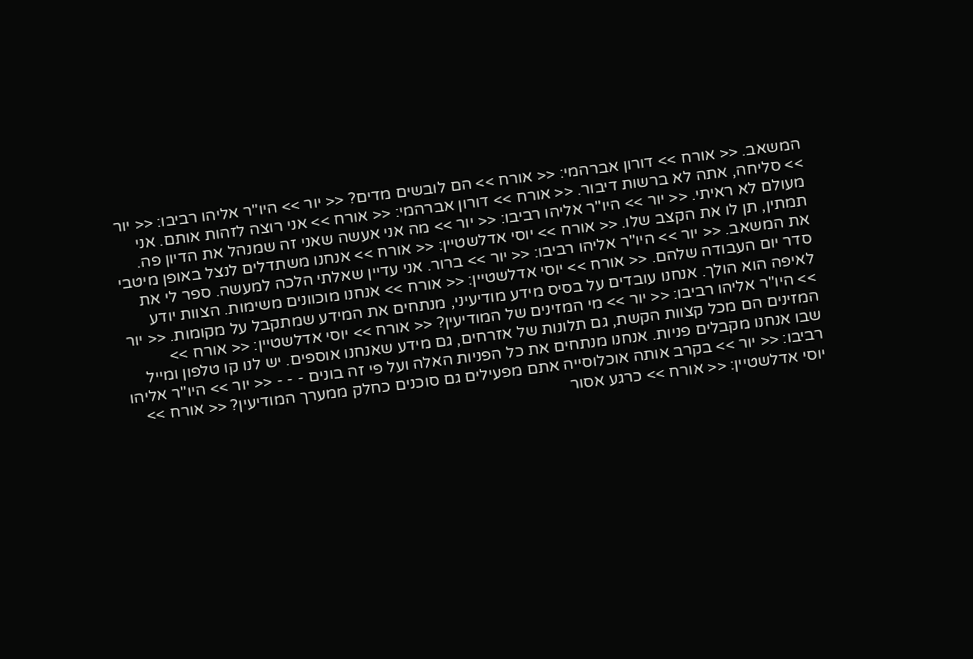המשאב. << אורח >> דורון אברהמי: << אורח >> הם לובשים מדים? << יור >> היו"ר אליהו רביבו: << יור >> סליחה, אתה לא ברשות דיבור. << אורח >> דורון אברהמי: << אורח >> אני רוצה לזהות אותם. אני מעולם לא ראיתי. << יור >> היו"ר אליהו רביבו: << יור >> מה אני אעשה שאני זה שמנהל את הדיון פה. תמתין, תן לו את הקצב שלו. << אורח >> יוסי אדלשטיין: << אורח >> אנחנו משתדלים לנצל באופן מיטבי את המשאב. << יור >> היו"ר אליהו רביבו: << יור >> ברור. אני עדיין שאלתי הלכה למעשה. ספר לי את סדר יום העבודה שלהם. << אורח >> יוסי אדלשטיין: << אורח >> אנחנו מוכוונים משימות. הצוות יודע לאיפה הוא הולך. אנחנו עובדים על בסיס מידע מודיעיני, מנתחים את המידע שמתקבל על מקומות. << יור >> היו"ר אליהו רביבו: << יור >> מי המזינים של המודיעין? << אורח >> יוסי אדלשטיין: << אורח >> המזינים הם מכל קצוות הקשת, גם תלונות של אזרחים, גם מידע שאנחנו אוספים. יש לנו קו טלפון ומייל שבו אנחנו מקבלים פניות. אנחנו מנתחים את כל הפניות האלה ועל פי זה בונים - - - << יור >> היו"ר אליהו רביבו: << יור >> בקרב אותה אוכלוסייה אתם מפעילים גם סוכנים כחלק ממערך המודיעין? << אורח >> יוסי אדלשטיין: << אורח >> כרגע אסור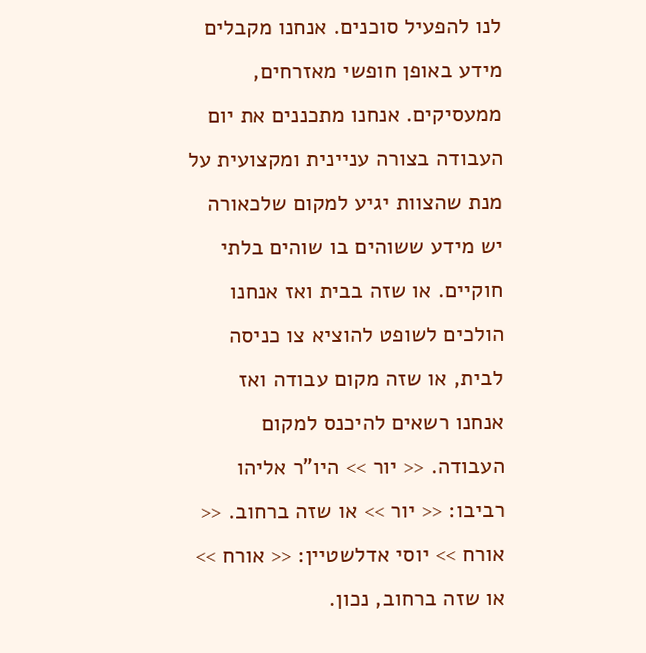לנו להפעיל סוכנים. אנחנו מקבלים מידע באופן חופשי מאזרחים, ממעסיקים. אנחנו מתכננים את יום העבודה בצורה עניינית ומקצועית על מנת שהצוות יגיע למקום שלכאורה יש מידע ששוהים בו שוהים בלתי חוקיים. או שזה בבית ואז אנחנו הולכים לשופט להוציא צו כניסה לבית, או שזה מקום עבודה ואז אנחנו רשאים להיכנס למקום העבודה. << יור >> היו"ר אליהו רביבו: << יור >> או שזה ברחוב. << אורח >> יוסי אדלשטיין: << אורח >> או שזה ברחוב, נכון.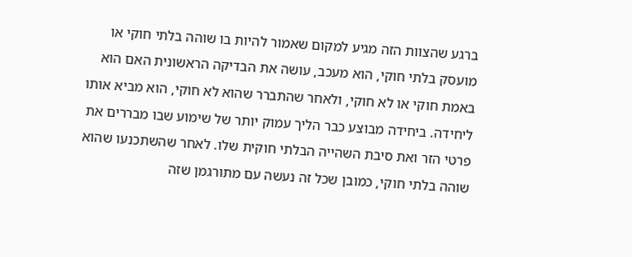ברגע שהצוות הזה מגיע למקום שאמור להיות בו שוהה בלתי חוקי או מועסק בלתי חוקי, הוא מעכב, עושה את הבדיקה הראשונית האם הוא באמת חוקי או לא חוקי, ולאחר שהתברר שהוא לא חוקי, הוא מביא אותו ליחידה. ביחידה מבוצע כבר הליך עמוק יותר של שימוע שבו מבררים את פרטי הזר ואת סיבת השהייה הבלתי חוקית שלו. לאחר שהשתכנעו שהוא שוהה בלתי חוקי, כמובן שכל זה נעשה עם מתורגמן שזה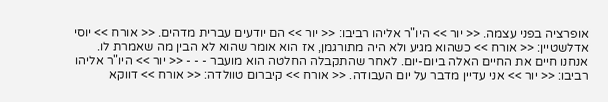אופרציה בפני עצמה. << יור >> היו"ר אליהו רביבו: << יור >> הם יודעים עברית מדהים. << אורח >> יוסי אדלשטיין: << אורח >> כשהוא מגיע ולא היה מתורגמן, אז הוא אומר שהוא לא הבין מה שאמרת לו. אנחנו חיים את החיים האלה ביום-יום. לאחר שהתקבלה החלטה הוא מועבר - - - << יור >> היו"ר אליהו רביבו: << יור >> אני עדיין מדבר על יום העבודה. << אורח >> קיברום טוולדה: << אורח >> דווקא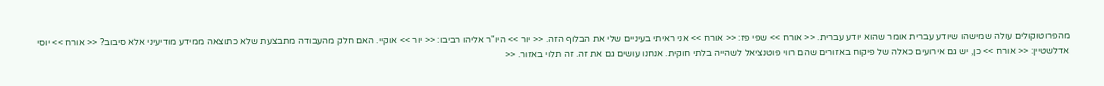מהפרוטוקולים עולה שמישהו שיודע עברית אומר שהוא יודע עברית. << אורח >> שפי פז: << אורח >> אני ראיתי בעיניים שלי את הבלוף הזה. << יור >> היו"ר אליהו רביבו: << יור >> אוקיי. האם חלק מהעבודה מתבצעת שלא כתוצאה ממידע מודיעיני אלא סיבוב? << אורח >> יוסי אדלשטיין: << אורח >> כן, יש גם אירועים כאלה של פיקוח באזורים שהם רווי פוטנציאל לשהייה בלתי חוקית. אנחנו עושים גם את זה. זה תלוי באזור. <<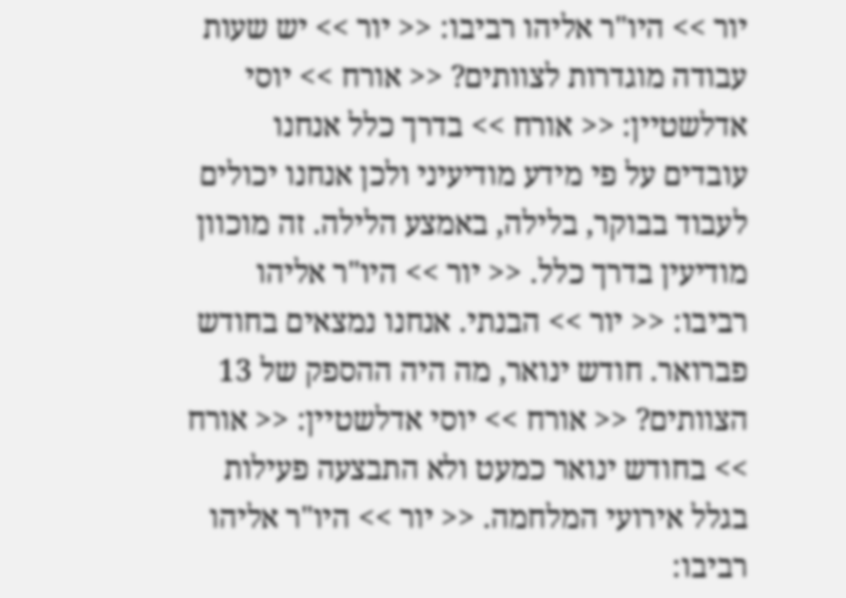יור >> היו"ר אליהו רביבו: << יור >> יש שעות עבודה מוגדרות לצוותים? << אורח >> יוסי אדלשטיין: << אורח >> בדרך כלל אנחנו עובדים על פי מידע מודיעיני ולכן אנחנו יכולים לעבוד בבוקר, בלילה, באמצע הלילה. זה מוכוון מודיעין בדרך כלל. << יור >> היו"ר אליהו רביבו: << יור >> הבנתי. אנחנו נמצאים בחודש פברואר. חודש ינואר, מה היה ההספק של 13 הצוותים? << אורח >> יוסי אדלשטיין: << אורח >> בחודש ינואר כמעט ולא התבצעה פעילות בגלל אירועי המלחמה. << יור >> היו"ר אליהו רביבו: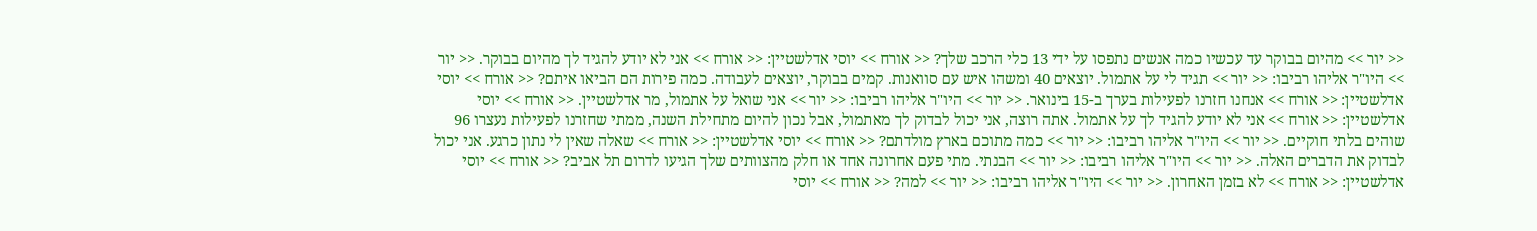<< יור >> מהיום בבוקר עד עכשיו כמה אנשים נתפסו על ידי 13 כלי הרכב שלך? << אורח >> יוסי אדלשטיין: << אורח >> אני לא יודע להגיד לך מהיום בבוקר. << יור >> היו"ר אליהו רביבו: << יור >> תגיד לי על אתמול. יוצאים 40 ומשהו איש עם סוואנות. קמים בבוקר, יוצאים לעבודה. כמה פירות הם הביאו איתם? << אורח >> יוסי אדלשטיין: << אורח >> אנחנו חזרנו לפעילות בערך ב-15 בינואר. << יור >> היו"ר אליהו רביבו: << יור >> אני שואל על אתמול, מר אדלשטיין. << אורח >> יוסי אדלשטיין: << אורח >> אני לא יודע להגיד לך על אתמול. אתה רוצה, אני יכול לבדוק לך מאתמול, אבל נכון להיום מתחילת השנה, ממתי שחזרנו לפעילות נעצרו 96 שוהים בלתי חוקיים. << יור >> היו"ר אליהו רביבו: << יור >> כמה מתוכם בארץ מולדתם? << אורח >> יוסי אדלשטיין: << אורח >> שאלה שאין לי נתון כרגע. אני יכול לבדוק את הדברים האלה. << יור >> היו"ר אליהו רביבו: << יור >> הבנתי. מתי פעם אחרונה אחד או חלק מהצוותים שלך הגיעו לדרום תל אביב? << אורח >> יוסי אדלשטיין: << אורח >> לא בזמן האחרון. << יור >> היו"ר אליהו רביבו: << יור >> למה? << אורח >> יוסי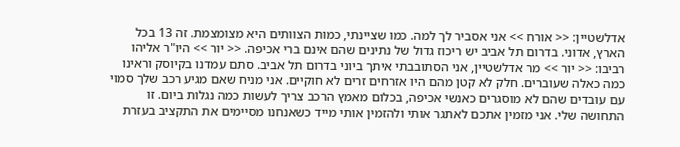אדלשטיין: << אורח >> אני אסביר לך למה. כמו שציינתי, כמות הצוותים היא מצומצמת. זה 13 בכל הארץ, אדוני. בדרום תל אביב יש ריכוז גדול של נתינים שהם אינם ברי אכיפה. << יור >> היו"ר אליהו רביבו: << יור >> מר אדלשטיין, אני הסתובבתי איתך ביוני בדרום תל אביב. סתם עמדנו בקיוסק וראינו כמה כאלה שעוברים. חלק לא קטן מהם היו אזרחים זרים לא חוקיים. אני מניח שאם מגיע רכב שלך סמוי עם עובדים שהם לא מוסגרים כאנשי אכיפה, בכלום מאמץ הרכב צריך לעשות כמה נגלות ביום. זו התחושה שלי. אני מזמין אתכם לאתגר אותי ולהזמין אותי מייד כשאנחנו מסיימים את התקציב בעזרת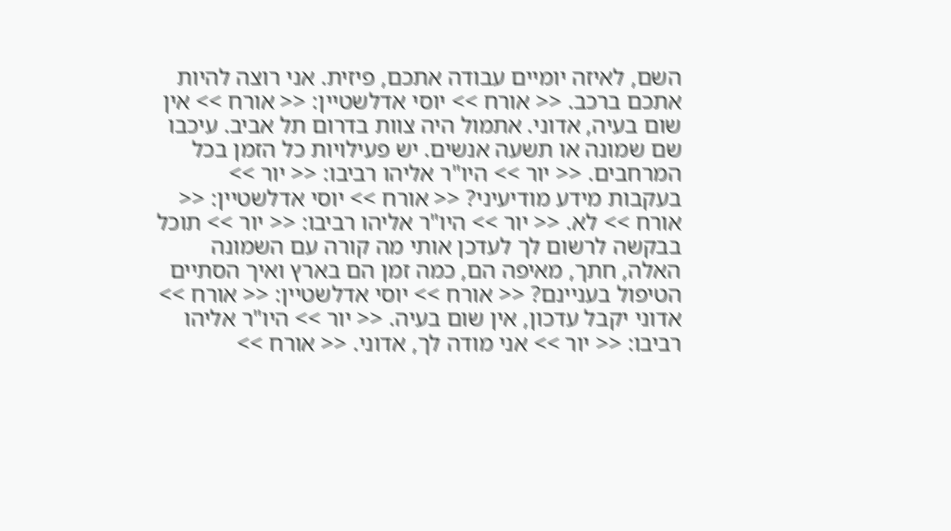השם, לאיזה יומיים עבודה אתכם, פיזית. אני רוצה להיות אתכם ברכב. << אורח >> יוסי אדלשטיין: << אורח >> אין שום בעיה, אדוני. אתמול היה צוות בדרום תל אביב. עיכבו שם שמונה או תשעה אנשים. יש פעילויות כל הזמן בכל המרחבים. << יור >> היו"ר אליהו רביבו: << יור >> בעקבות מידע מודיעיני? << אורח >> יוסי אדלשטיין: << אורח >> לא. << יור >> היו"ר אליהו רביבו: << יור >> תוכל בבקשה לרשום לך לעדכן אותי מה קורה עם השמונה האלה, חתך, מאיפה הם, כמה זמן הם בארץ ואיך הסתיים הטיפול בעניינם? << אורח >> יוסי אדלשטיין: << אורח >> אדוני יקבל עדכון, אין שום בעיה. << יור >> היו"ר אליהו רביבו: << יור >> אני מודה לך, אדוני. << אורח >>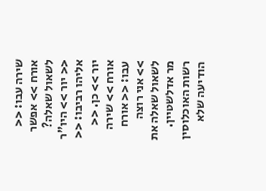שירה עבו: << אורח >> אפשר לשאול שאלה? << יור >> היו"ר אליהו רביבו: << יור >> כן. << אורח >> שירה עבו: << אורח >> אני רוצה לשאול שאלה את מר אדלשטיין. רשות האוכלוסין הודיעה שלא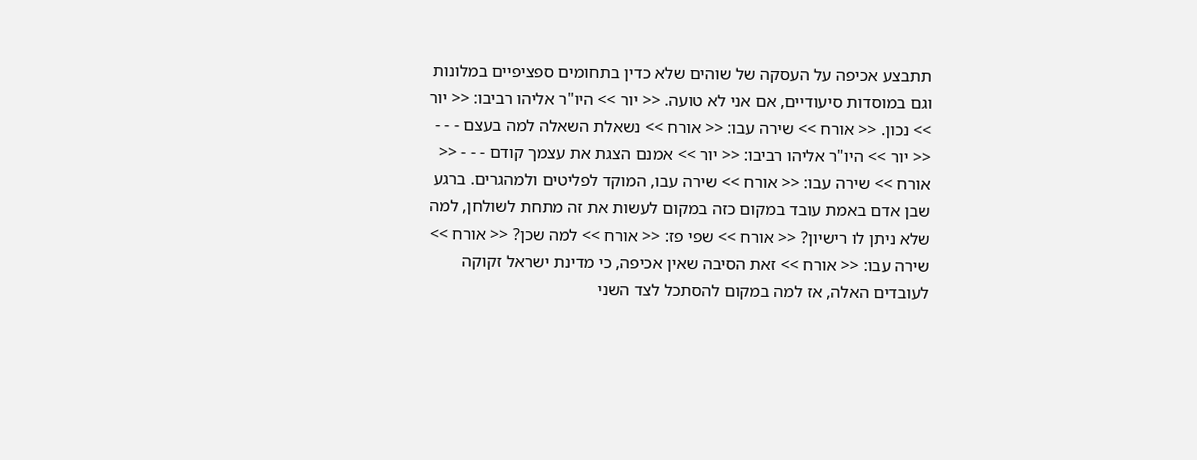תתבצע אכיפה על העסקה של שוהים שלא כדין בתחומים ספציפיים במלונות וגם במוסדות סיעודיים, אם אני לא טועה. << יור >> היו"ר אליהו רביבו: << יור >> נכון. << אורח >> שירה עבו: << אורח >> נשאלת השאלה למה בעצם - - - << יור >> היו"ר אליהו רביבו: << יור >> אמנם הצגת את עצמך קודם - - - << אורח >> שירה עבו: << אורח >> שירה עבו, המוקד לפליטים ולמהגרים. ברגע שבן אדם באמת עובד במקום כזה במקום לעשות את זה מתחת לשולחן, למה שלא ניתן לו רישיון? << אורח >> שפי פז: << אורח >> למה שכן? << אורח >> שירה עבו: << אורח >> זאת הסיבה שאין אכיפה, כי מדינת ישראל זקוקה לעובדים האלה, אז למה במקום להסתכל לצד השני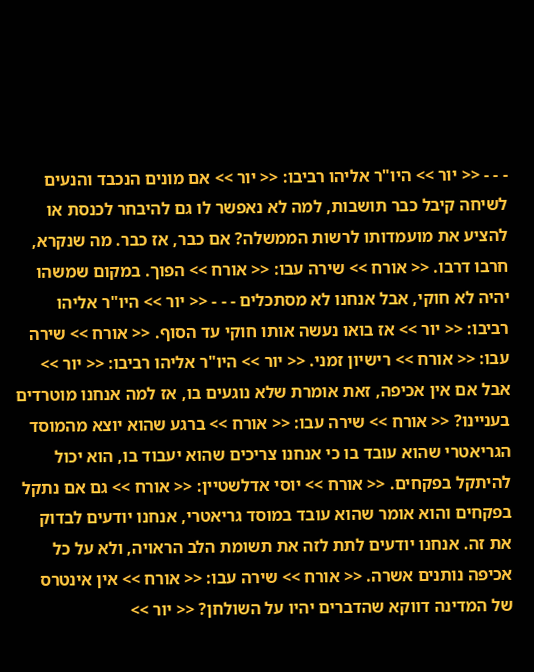- - - << יור >> היו"ר אליהו רביבו: << יור >> אם מונים הנכבד והנעים לשיחה קיבל כבר תושבות, למה לא נאפשר לו גם להיבחר לכנסת או להציע את מועמדותו לרשות הממשלה? אם כבר, אז כבר. מה שנקרא, חרבו דרבו. << אורח >> שירה עבו: << אורח >> הפוך. במקום שמשהו יהיה לא חוקי, אבל אנחנו לא מסתכלים - - - << יור >> היו"ר אליהו רביבו: << יור >> אז בואו נעשה אותו חוקי עד הסוף. << אורח >> שירה עבו: << אורח >> רישיון זמני. << יור >> היו"ר אליהו רביבו: << יור >> אבל אם אין אכיפה, זאת אומרת שלא נוגעים בו, אז למה אנחנו מוטרדים בעניינו? << אורח >> שירה עבו: << אורח >> ברגע שהוא יוצא מהמוסד הגריאטרי שהוא עובד בו כי אנחנו צריכים שהוא יעבוד בו, הוא יכול להיתקל בפקחים. << אורח >> יוסי אדלשטיין: << אורח >> גם אם נתקל בפקחים והוא אומר שהוא עובד במוסד גריאטרי, אנחנו יודעים לבדוק את זה. אנחנו יודעים לתת לזה את תשומת הלב הראויה, ולא על כל אכיפה נותנים אשרה. << אורח >> שירה עבו: << אורח >> אין אינטרס של המדינה דווקא שהדברים יהיו על השולחן? << יור >>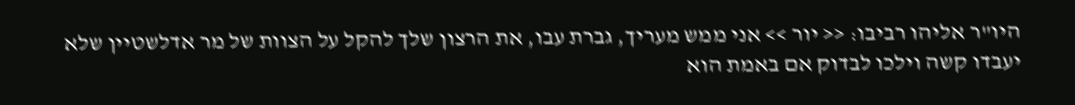היו"ר אליהו רביבו: << יור >> אני ממש מעריך, גברת עבו, את הרצון שלך להקל על הצוות של מר אדלשטיין שלא יעבדו קשה וילכו לבדוק אם באמת הוא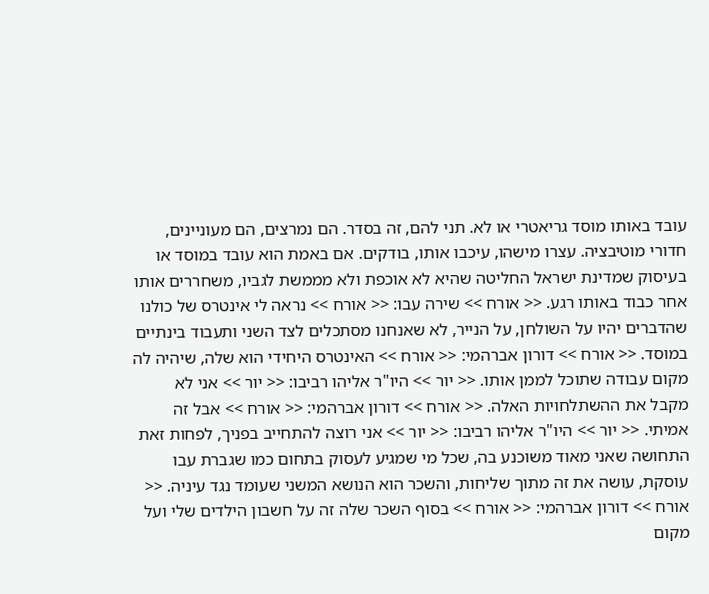עובד באותו מוסד גריאטרי או לא. תני להם, זה בסדר. הם נמרצים, הם מעוניינים, חדורי מוטיבציה. עצרו מישהו, עיכבו אותו, בודקים. אם באמת הוא עובד במוסד או בעיסוק שמדינת ישראל החליטה שהיא לא אוכפת ולא מממשת לגביו, משחררים אותו אחר כבוד באותו רגע. << אורח >> שירה עבו: << אורח >> נראה לי אינטרס של כולנו שהדברים יהיו על השולחן, על הנייר, לא שאנחנו מסתכלים לצד השני ותעבוד בינתיים במוסד. << אורח >> דורון אברהמי: << אורח >> האינטרס היחידי הוא שלה, שיהיה לה מקום עבודה שתוכל לממן אותו. << יור >> היו"ר אליהו רביבו: << יור >> אני לא מקבל את ההשתלחויות האלה. << אורח >> דורון אברהמי: << אורח >> אבל זה אמיתי. << יור >> היו"ר אליהו רביבו: << יור >> אני רוצה להתחייב בפניך, לפחות זאת התחושה שאני מאוד משוכנע בה, שכל מי שמגיע לעסוק בתחום כמו שגברת עבו עוסקת, עושה את זה מתוך שליחות, והשכר הוא הנושא המשני שעומד נגד עיניה. << אורח >> דורון אברהמי: << אורח >> בסוף השכר שלה זה על חשבון הילדים שלי ועל מקום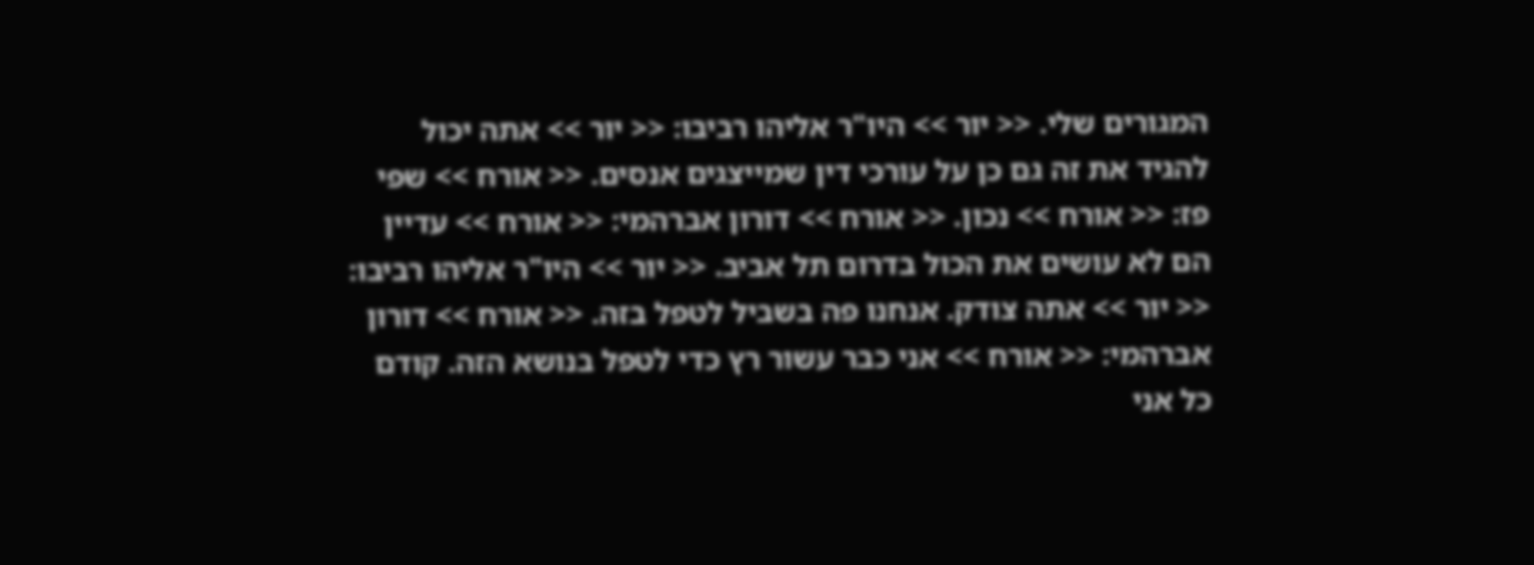המגורים שלי. << יור >> היו"ר אליהו רביבו: << יור >> אתה יכול להגיד את זה גם כן על עורכי דין שמייצגים אנסים. << אורח >> שפי פז: << אורח >> נכון. << אורח >> דורון אברהמי: << אורח >> עדיין הם לא עושים את הכול בדרום תל אביב. << יור >> היו"ר אליהו רביבו: << יור >> אתה צודק. אנחנו פה בשביל לטפל בזה. << אורח >> דורון אברהמי: << אורח >> אני כבר עשור רץ כדי לטפל בנושא הזה. קודם כל אני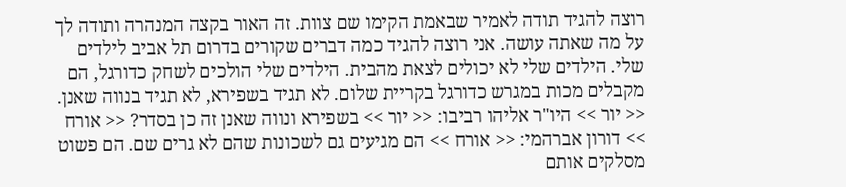רוצה להגיד תודה לאמיר שבאמת הקימו שם צוות. זה האור בקצה המנהרה ותודה לך על מה שאתה עושה. אני רוצה להגיד כמה דברים שקורים בדרום תל אביב לילדים שלי. הילדים שלי לא יכולים לצאת מהבית. הילדים שלי הולכים לשחק כדורגל, הם מקבלים מכות במגרש כדורגל בקריית שלום. לא תגיד בשפירא, לא תגיד בנווה שאנן. << יור >> היו"ר אליהו רביבו: << יור >> בשפירא ונווה שאנן זה כן בסדר? << אורח >> דורון אברהמי: << אורח >> הם מגיעים גם לשכונות שהם לא גרים שם. הם פשוט מסלקים אותם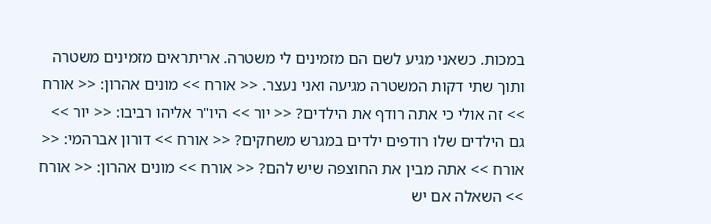במכות. כשאני מגיע לשם הם מזמינים לי משטרה. אריתראים מזמינים משטרה ותוך שתי דקות המשטרה מגיעה ואני נעצר. << אורח >> מונים אהרון: << אורח >> זה אולי כי אתה רודף את הילדים? << יור >> היו"ר אליהו רביבו: << יור >> גם הילדים שלו רודפים ילדים במגרש משחקים? << אורח >> דורון אברהמי: << אורח >> אתה מבין את החוצפה שיש להם? << אורח >> מונים אהרון: << אורח >> השאלה אם יש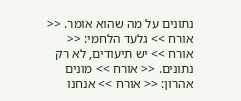נתונים על מה שהוא אומר. << אורח >> גלעד הלחמי: << אורח >> יש תיעודים, לא רק נתונים. << אורח >> מונים אהרון: << אורח >> אנחנו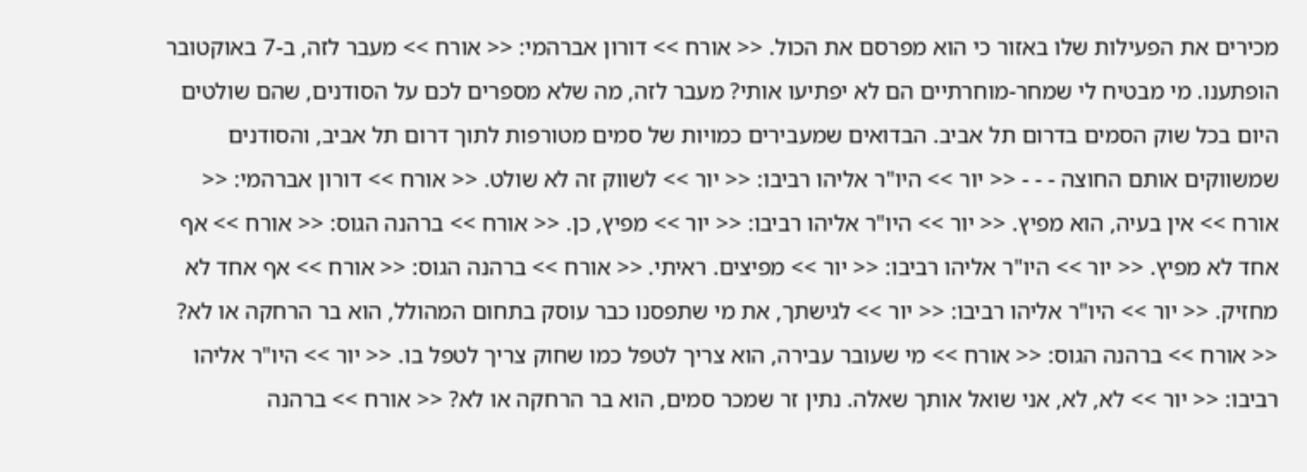מכירים את הפעילות שלו באזור כי הוא מפרסם את הכול. << אורח >> דורון אברהמי: << אורח >> מעבר לזה, ב-7 באוקטובר הופתענו. מי מבטיח לי שמחר-מוחרתיים הם לא יפתיעו אותי? מעבר לזה, מה שלא מספרים לכם על הסודנים, שהם שולטים היום בכל שוק הסמים בדרום תל אביב. הבדואים שמעבירים כמויות של סמים מטורפות לתוך דרום תל אביב, והסודנים שמשווקים אותם החוצה - - - << יור >> היו"ר אליהו רביבו: << יור >> לשווק זה לא שולט. << אורח >> דורון אברהמי: << אורח >> אין בעיה, הוא מפיץ. << יור >> היו"ר אליהו רביבו: << יור >> מפיץ, כן. << אורח >> ברהנה הגוס: << אורח >> אף אחד לא מפיץ. << יור >> היו"ר אליהו רביבו: << יור >> מפיצים. ראיתי. << אורח >> ברהנה הגוס: << אורח >> אף אחד לא מחזיק. << יור >> היו"ר אליהו רביבו: << יור >> לגישתך, את מי שתפסנו כבר עוסק בתחום המהולל, הוא בר הרחקה או לא? << אורח >> ברהנה הגוס: << אורח >> מי שעובר עבירה, הוא צריך לטפל כמו שחוק צריך לטפל בו. << יור >> היו"ר אליהו רביבו: << יור >> לא, לא, אני שואל אותך שאלה. נתין זר שמכר סמים, הוא בר הרחקה או לא? << אורח >> ברהנה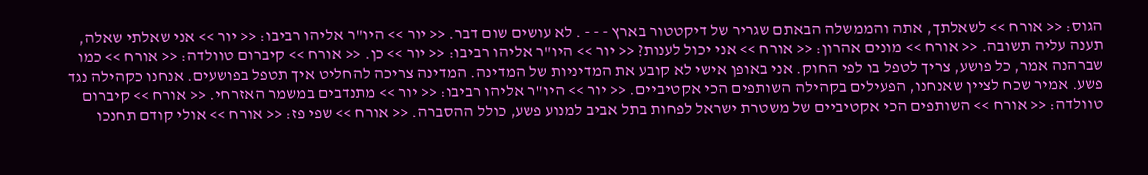הגוס: << אורח >> לשאלתך, אתה והממשלה הבאתם שגריר של דיקטטור בארץ - - - . לא עושים שום דבר. << יור >> היו"ר אליהו רביבו: << יור >> אני שאלתי שאלה, תענה עליה תשובה. << אורח >> מונים אהרון: << אורח >> אני יכול לענות? << יור >> היו"ר אליהו רביבו: << יור >> כן. << אורח >> קיברום טוולדה: << אורח >> כמו שברהנה אמר, כל פושע, צריך לטפל בו לפי החוק. אני באופן אישי לא קובע את המדיניות של המדינה. המדינה צריכה להחליט איך תטפל בפושעים. אנחנו כקהילה נגד פשע. אמיר שכח לציין שאנחנו, הפעילים בקהילה השותפים הכי אקטיביים. << יור >> היו"ר אליהו רביבו: << יור >> מתנדבים במשמר האזרחי. << אורח >> קיברום טוולדה: << אורח >> השותפים הכי אקטיביים של משטרת ישראל לפחות בתל אביב למנוע פשע, כולל ההסברה. << אורח >> שפי פז: << אורח >> אולי קודם תחנכו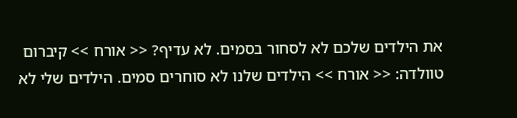את הילדים שלכם לא לסחור בסמים. לא עדיף? << אורח >> קיברום טוולדה: << אורח >> הילדים שלנו לא סוחרים סמים. הילדים שלי לא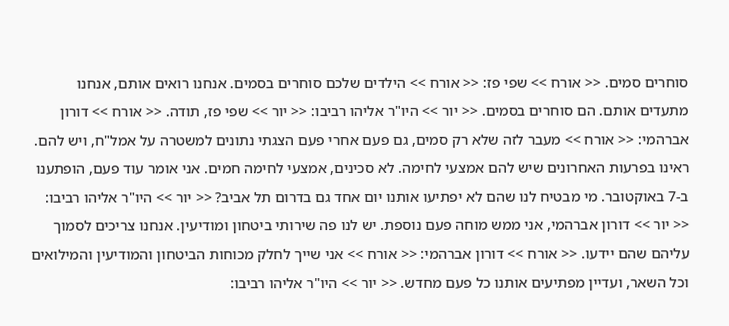סוחרים סמים. << אורח >> שפי פז: << אורח >> הילדים שלכם סוחרים בסמים. אנחנו רואים אותם, אנחנו מתעדים אותם. הם סוחרים בסמים. << יור >> היו"ר אליהו רביבו: << יור >> שפי פז, תודה. << אורח >> דורון אברהמי: << אורח >> מעבר לזה שלא רק סמים, גם פעם אחרי פעם הצגתי נתונים למשטרה על אמל"ח, ויש להם. ראינו בפרעות האחרונים שיש להם אמצעי לחימה. לא סכינים, אמצעי לחימה חמים. אני אומר עוד פעם, הופתענו ב-7 באוקטובר. מי מבטיח לנו שהם לא יפתיעו אותנו יום אחד גם בדרום תל אביב? << יור >> היו"ר אליהו רביבו: << יור >> דורון אברהמי, אני ממש מוחה פעם נוספת. יש לנו פה שירותי ביטחון ומודיעין. אנחנו צריכים לסמוך עליהם שהם יידעו. << אורח >> דורון אברהמי: << אורח >> אני שייך לחלק מכוחות הביטחון והמודיעין והמילואים וכל השאר, ועדיין מפתיעים אותנו כל פעם מחדש. << יור >> היו"ר אליהו רביבו: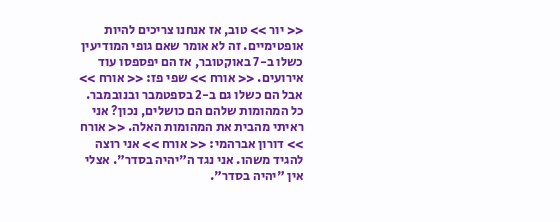<< יור >> טוב, אז אנחנו צריכים להיות אופטימיים. זה לא אומר שאם גופי המודיעין כשלו ב-7 באוקטובר, אז הם יפספסו עוד אירועים. << אורח >> שפי פז: << אורח >> אבל הם כשלו גם ב-2 בספטמבר ובנובמבר. כל המהומות שלהם הם כושלים, נכון? אני ראיתי מהבית את המהומות האלה. << אורח >> דורון אברהמי: << אורח >> אני רוצה להגיד משהו. אני נגד ה"יהיה בסדר". אצלי אין "יהיה בסדר".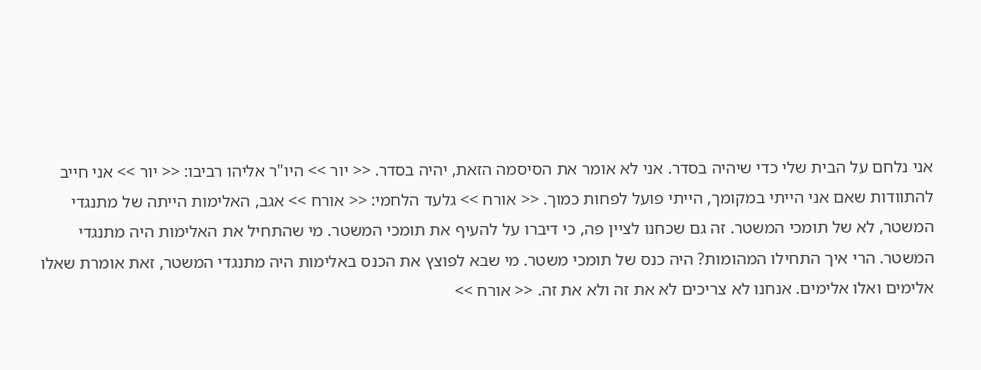אני נלחם על הבית שלי כדי שיהיה בסדר. אני לא אומר את הסיסמה הזאת, יהיה בסדר. << יור >> היו"ר אליהו רביבו: << יור >> אני חייב להתוודות שאם אני הייתי במקומך, הייתי פועל לפחות כמוך. << אורח >> גלעד הלחמי: << אורח >> אגב, האלימות הייתה של מתנגדי המשטר, לא של תומכי המשטר. זה גם שכחנו לציין פה, כי דיברו על להעיף את תומכי המשטר. מי שהתחיל את האלימות היה מתנגדי המשטר. הרי איך התחילו המהומות? היה כנס של תומכי משטר. מי שבא לפוצץ את הכנס באלימות היה מתנגדי המשטר, זאת אומרת שאלו אלימים ואלו אלימים. אנחנו לא צריכים לא את זה ולא את זה. << אורח >>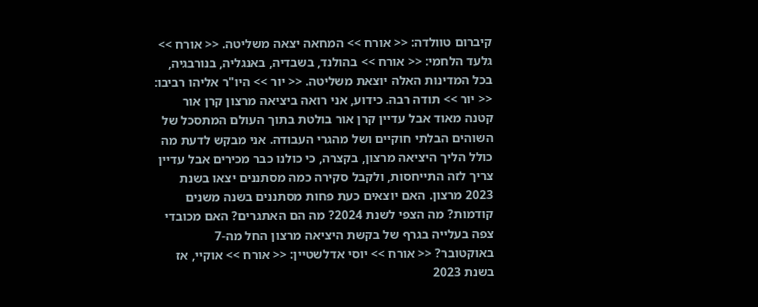קיברום טוולדה: << אורח >> המחאה יצאה משליטה. << אורח >> גלעד הלחמי: << אורח >> בהולנד, בשבדיה, באנגליה, בנורבגיה, בכל המדינות האלה יוצאת משליטה. << יור >> היו"ר אליהו רביבו: << יור >> תודה רבה. כידוע, אני רואה ביציאה מרצון קרן אור קטנה מאוד אבל עדיין קרן אור בולטת בתוך העולם המתסכל של השוהים הבלתי חוקיים ושל מהגרי העבודה. אני מבקש לדעת מה כולל הליך היציאה מרצון, בקצרה, כי כולנו כבר מכירים אבל עדיין צריך לזה התייחסות, ולקבל סקירה כמה מסתננים יצאו בשנת 2023 מרצון. האם יוצאים כעת פחות מסתננים בשנה משנים קודמות? מה הצפי לשנת 2024? מה הם האתגרים? האם מכובדי צפה בעלייה בגרף של בקשת היציאה מרצון החל מה-7 באוקטובר? << אורח >> יוסי אדלשטיין: << אורח >> אוקיי, אז בשנת 2023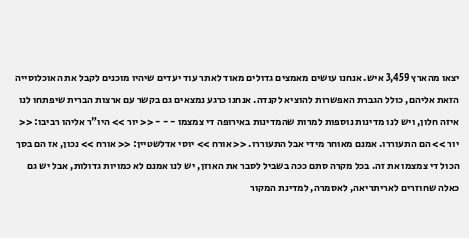יצאו מהארץ 3,459 איש. אנחנו עושים מאמצים גדולים מאוד לאתר עוד יעדים שיהיו מוכנים לקבל את האוכלוסייה הזאת אליהם, כולל הגברת האפשרות להוציא לקנדה. אנחנו כרגע נמצאים גם בקשר עם ארצות הברית שיפתחו לנו איזה חלון, ויש לנו מדינות נוספות למרות שהמדינות באירופה די צמצמו - - - << יור >> היו"ר אליהו רביבו: << יור >> הם התעוררו. אמנם מאוחר מידי אבל התעוררו. << אורח >> יוסי אדלשטיין: << אורח >> נכון, אז הם בסך הכול די צמצמו את זה. בכל מקרה סתם ככה בשביל לסבר את האוזן, יש לנו אמנם לא כמויות גדולות, אבל יש גם כאלה שחוזרים לאריתריאה, לאסמרה, למדינת המקור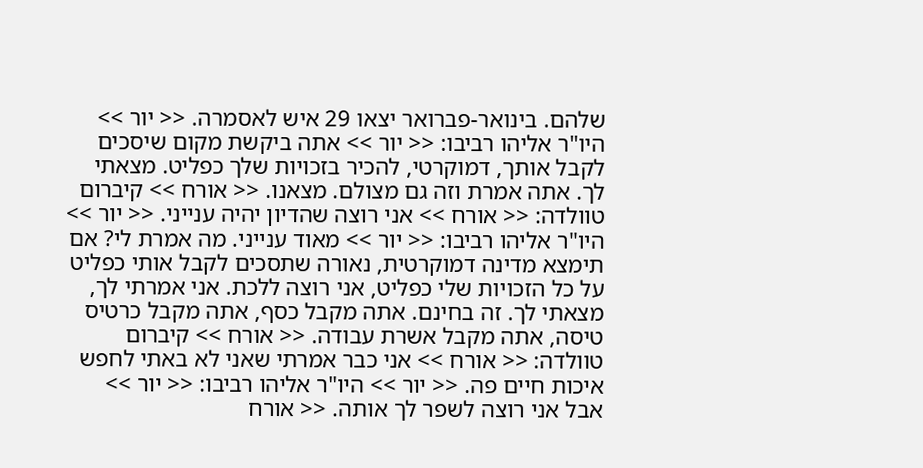שלהם. בינואר-פברואר יצאו 29 איש לאסמרה. << יור >> היו"ר אליהו רביבו: << יור >> אתה ביקשת מקום שיסכים לקבל אותך, דמוקרטי, להכיר בזכויות שלך כפליט. מצאתי לך. אתה אמרת וזה גם מצולם. מצאנו. << אורח >> קיברום טוולדה: << אורח >> אני רוצה שהדיון יהיה ענייני. << יור >> היו"ר אליהו רביבו: << יור >> מאוד ענייני. מה אמרת לי? אם תימצא מדינה דמוקרטית, נאורה שתסכים לקבל אותי כפליט על כל הזכויות שלי כפליט, אני רוצה ללכת. אני אמרתי לך, מצאתי לך. זה בחינם. אתה מקבל כסף, אתה מקבל כרטיס טיסה, אתה מקבל אשרת עבודה. << אורח >> קיברום טוולדה: << אורח >> אני כבר אמרתי שאני לא באתי לחפש איכות חיים פה. << יור >> היו"ר אליהו רביבו: << יור >> אבל אני רוצה לשפר לך אותה. << אורח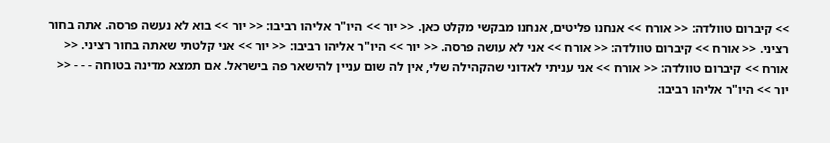>> קיברום טוולדה: << אורח >> אנחנו פליטים, אנחנו מבקשי מקלט כאן. << יור >> היו"ר אליהו רביבו: << יור >> בוא לא נעשה פרסה. אתה בחור רציני. << אורח >> קיברום טוולדה: << אורח >> אני לא עושה פרסה. << יור >> היו"ר אליהו רביבו: << יור >> אני קלטתי שאתה בחור רציני. << אורח >> קיברום טוולדה: << אורח >> אני עניתי לאדוני שהקהילה שלי, אין לה שום עניין להישאר פה בישראל. אם תמצא מדינה בטוחה - - - << יור >> היו"ר אליהו רביבו: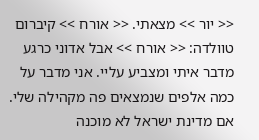<< יור >> מצאתי. << אורח >> קיברום טוולדה: << אורח >> אבל אדוני כרגע מדבר איתי ומצביע עליי. אני מדבר על כמה אלפים שנמצאים פה מקהילה שלי. אם מדינת ישראל לא מוכנה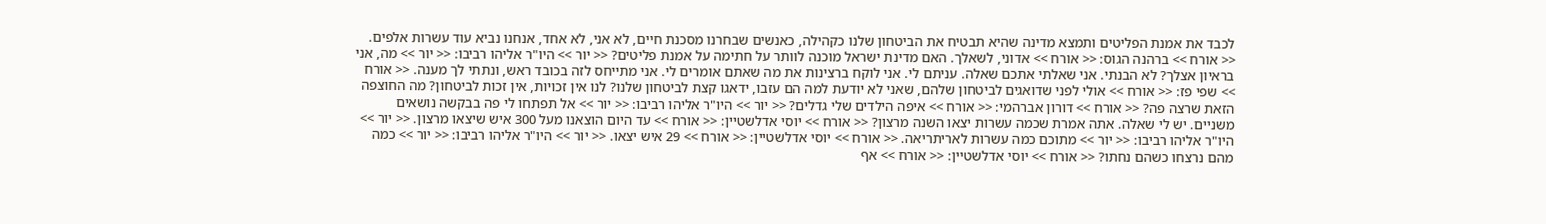לכבד את אמנת הפליטים ותמצא מדינה שהיא תבטיח את הביטחון שלנו כקהילה, כאנשים שבחרנו מסכנת חיים, לא אני, לא אחד, אנחנו נביא עוד עשרות אלפים. << אורח >> ברהנה הגוס: << אורח >> אדוני, לשאלך. האם מדינת ישראל מוכנה לוותר על חתימה על אמנת פליטים? << יור >> היו"ר אליהו רביבו: << יור >> מה, אני בראיון אצלך? לא הבנתי. אני שאלתי אתכם שאלה. עניתם לי. אני לוקח ברצינות את מה שאתם אומרים לי. אני מתייחס לזה בכובד ראש, ונתתי לך מענה. << אורח >> שפי פז: << אורח >> אולי לפני שדואגים לביטחון שלהם, שאני לא יודעת למה הם עזבו, ידאגו קצת לביטחון שלנו? לנו אין זכויות, אין זכות לביטחון? מה החוצפה הזאת שרצה פה? << אורח >> דורון אברהמי: << אורח >> איפה הילדים שלי גדלים? << יור >> היו"ר אליהו רביבו: << יור >> אל תפתחו לי פה בבקשה נושאים משניים. יש לי שאלה. אתה אמרת שכמה עשרות יצאו השנה מרצון? << אורח >> יוסי אדלשטיין: << אורח >> עד היום הוצאנו מעל 300 איש שיצאו מרצון. << יור >> היו"ר אליהו רביבו: << יור >> מתוכם כמה עשרות לאריתריאה. << אורח >> יוסי אדלשטיין: << אורח >> 29 איש יצאו. << יור >> היו"ר אליהו רביבו: << יור >> כמה מהם נרצחו כשהם נחתו? << אורח >> יוסי אדלשטיין: << אורח >> אף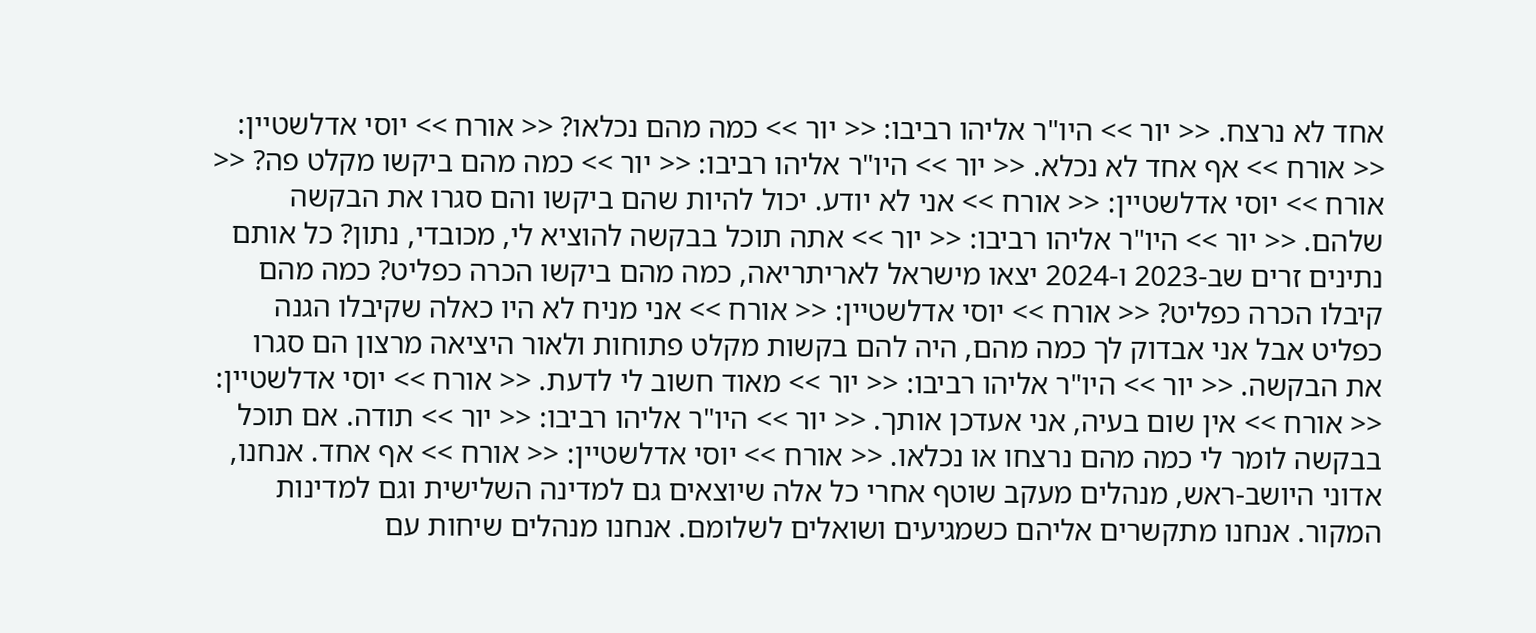אחד לא נרצח. << יור >> היו"ר אליהו רביבו: << יור >> כמה מהם נכלאו? << אורח >> יוסי אדלשטיין: << אורח >> אף אחד לא נכלא. << יור >> היו"ר אליהו רביבו: << יור >> כמה מהם ביקשו מקלט פה? << אורח >> יוסי אדלשטיין: << אורח >> אני לא יודע. יכול להיות שהם ביקשו והם סגרו את הבקשה שלהם. << יור >> היו"ר אליהו רביבו: << יור >> אתה תוכל בבקשה להוציא לי, מכובדי, נתון? כל אותם נתינים זרים שב-2023 ו-2024 יצאו מישראל לאריתריאה, כמה מהם ביקשו הכרה כפליט? כמה מהם קיבלו הכרה כפליט? << אורח >> יוסי אדלשטיין: << אורח >> אני מניח לא היו כאלה שקיבלו הגנה כפליט אבל אני אבדוק לך כמה מהם, היה להם בקשות מקלט פתוחות ולאור היציאה מרצון הם סגרו את הבקשה. << יור >> היו"ר אליהו רביבו: << יור >> מאוד חשוב לי לדעת. << אורח >> יוסי אדלשטיין: << אורח >> אין שום בעיה, אני אעדכן אותך. << יור >> היו"ר אליהו רביבו: << יור >> תודה. אם תוכל בבקשה לומר לי כמה מהם נרצחו או נכלאו. << אורח >> יוסי אדלשטיין: << אורח >> אף אחד. אנחנו, אדוני היושב-ראש, מנהלים מעקב שוטף אחרי כל אלה שיוצאים גם למדינה השלישית וגם למדינות המקור. אנחנו מתקשרים אליהם כשמגיעים ושואלים לשלומם. אנחנו מנהלים שיחות עם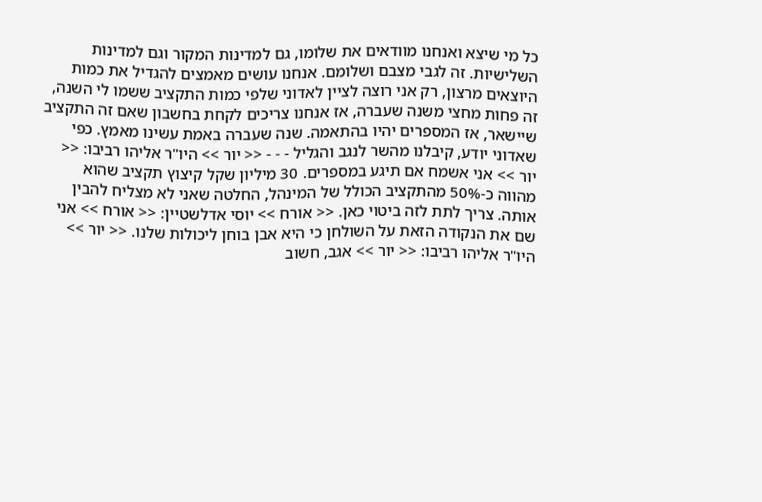כל מי שיצא ואנחנו מוודאים את שלומו, גם למדינות המקור וגם למדינות השלישיות. זה לגבי מצבם ושלומם. אנחנו עושים מאמצים להגדיל את כמות היוצאים מרצון, רק אני רוצה לציין לאדוני שלפי כמות התקציב ששמו לי השנה, זה פחות מחצי משנה שעברה, אז אנחנו צריכים לקחת בחשבון שאם זה התקציב שיישאר, אז המספרים יהיו בהתאמה. שנה שעברה באמת עשינו מאמץ. כפי שאדוני יודע, קיבלנו מהשר לנגב והגליל - - - << יור >> היו"ר אליהו רביבו: << יור >> אני אשמח אם תיגע במספרים. 30 מיליון שקל קיצוץ תקציב שהוא מהווה כ-50% מהתקציב הכולל של המינהל, החלטה שאני לא מצליח להבין אותה. צריך לתת לזה ביטוי כאן. << אורח >> יוסי אדלשטיין: << אורח >> אני שם את הנקודה הזאת על השולחן כי היא אבן בוחן ליכולות שלנו. << יור >> היו"ר אליהו רביבו: << יור >> אגב, חשוב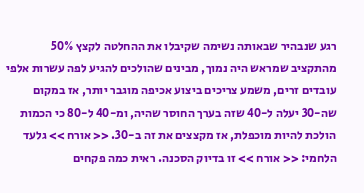רגע שנבהיר שבאותה נשימה שקיבלו את ההחלטה לקצץ 50% מהתקציב שמראש היה נמוך, מבינים שהולכים להגיע לפה עשרות אלפי עובדים זרים, משמע צריכים ביצוע אכיפה מוגבר יותר, אז במקום שה-30 יעלה ל-40 שזה בערך החוסר שהיה, ומ-40 ל-80 כי הכמות הולכת להיות מוכפלת, אז מקצצים את זה ב-30. << אורח >> גלעד הלחמי: << אורח >> זו בדיוק הסכנה. ראית כמה פקחים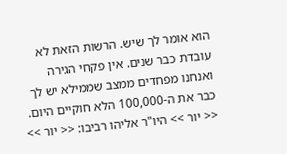הוא אומר לך שיש. הרשות הזאת לא עובדת כבר שנים. אין פקחי הגירה ואנחנו מפחדים ממצב שממילא יש לך כבר את ה-100,000 הלא חוקיים היום. << יור >> היו"ר אליהו רביבו: << יור >>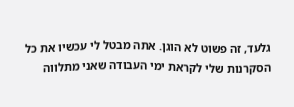גלעד, זה פשוט לא הוגן. אתה מבטל לי עכשיו את כל הסקרנות שלי לקראת ימי העבודה שאני מתלווה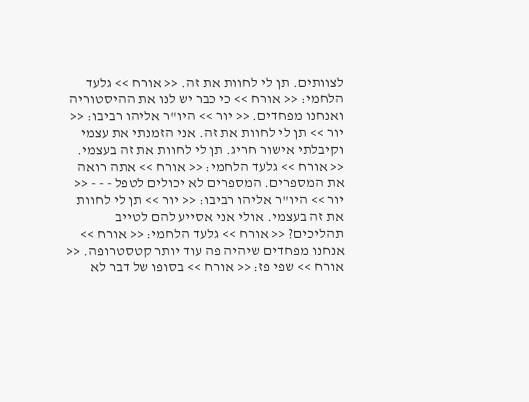לצוותים. תן לי לחוות את זה. << אורח >> גלעד הלחמי: << אורח >> כי כבר יש לנו את ההיסטוריה ואנחנו מפחדים. << יור >> היו"ר אליהו רביבו: << יור >> תן לי לחוות את זה. אני הזמנתי את עצמי וקיבלתי אישור חריג. תן לי לחוות את זה בעצמי. << אורח >> גלעד הלחמי: << אורח >> אתה רואה את המספרים. המספרים לא יכולים לטפל - - - << יור >> היו"ר אליהו רביבו: << יור >> תן לי לחוות את זה בעצמי. אולי אני אסייע להם לטייב תהליכים? << אורח >> גלעד הלחמי: << אורח >> אנחנו מפחדים שיהיה פה עוד יותר קטסטרופה. << אורח >> שפי פז: << אורח >> בסופו של דבר לא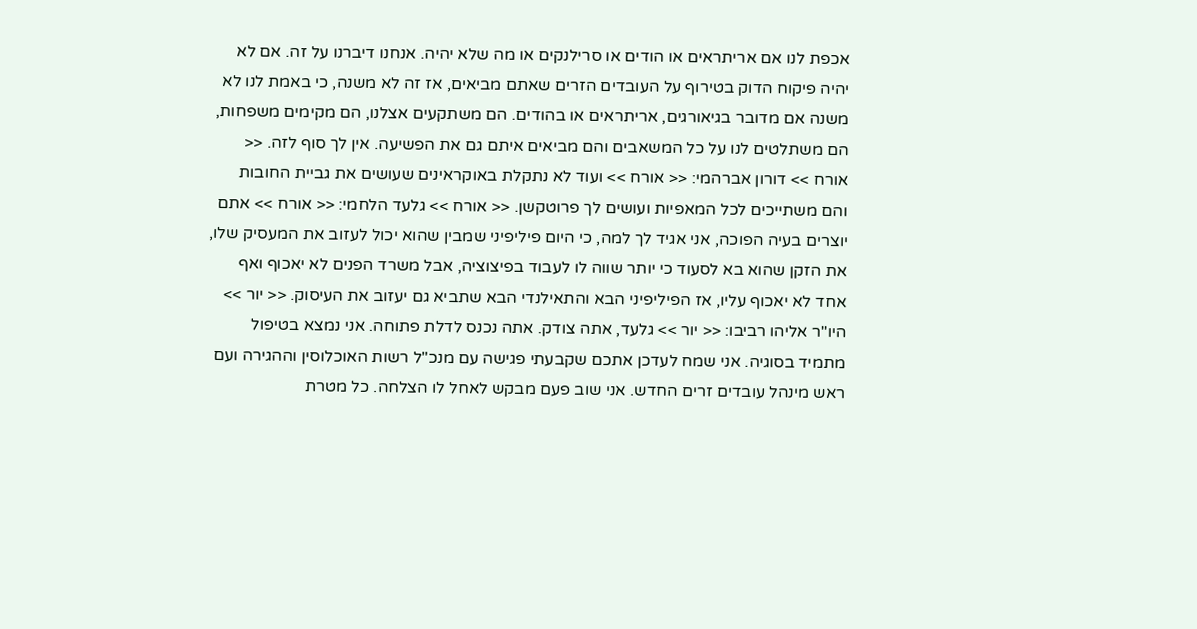אכפת לנו אם אריתראים או הודים או סרילנקים או מה שלא יהיה. אנחנו דיברנו על זה. אם לא יהיה פיקוח הדוק בטירוף על העובדים הזרים שאתם מביאים, אז זה לא משנה, כי באמת לנו לא משנה אם מדובר בגיאורגים, אריתראים או בהודים. הם משתקעים אצלנו, הם מקימים משפחות, הם משתלטים לנו על כל המשאבים והם מביאים איתם גם את הפשיעה. אין לך סוף לזה. << אורח >> דורון אברהמי: << אורח >> ועוד לא נתקלת באוקראינים שעושים את גביית החובות והם משתייכים לכל המאפיות ועושים לך פרוטקשן. << אורח >> גלעד הלחמי: << אורח >> אתם יוצרים בעיה הפוכה, אני אגיד לך למה, כי היום פיליפיני שמבין שהוא יכול לעזוב את המעסיק שלו, את הזקן שהוא בא לסעוד כי יותר שווה לו לעבוד בפיצוציה, אבל משרד הפנים לא יאכוף ואף אחד לא יאכוף עליו, אז הפיליפיני הבא והתאילנדי הבא שתביא גם יעזוב את העיסוק. << יור >> היו"ר אליהו רביבו: << יור >> גלעד, אתה צודק. אתה נכנס לדלת פתוחה. אני נמצא בטיפול מתמיד בסוגיה. אני שמח לעדכן אתכם שקבעתי פגישה עם מנכ"ל רשות האוכלוסין וההגירה ועם ראש מינהל עובדים זרים החדש. אני שוב פעם מבקש לאחל לו הצלחה. כל מטרת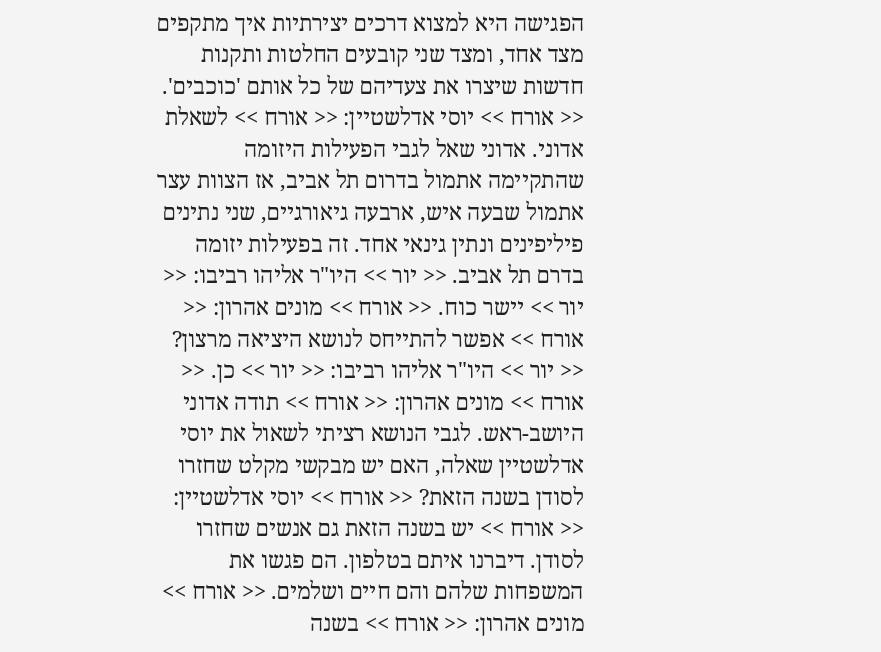הפגישה היא למצוא דרכים יצירתיות איך מתקפים מצד אחד, ומצד שני קובעים החלטות ותקנות חדשות שיצרו את צעדיהם של כל אותם 'כוכבים'. << אורח >> יוסי אדלשטיין: << אורח >> לשאלת אדוני. אדוני שאל לגבי הפעילות היזומה שהתקיימה אתמול בדרום תל אביב, אז הצוות עצר אתמול שבעה איש, ארבעה גיאורגיים, שני נתינים פיליפינים ונתין גינאי אחד. זה בפעילות יזומה בדרם תל אביב. << יור >> היו"ר אליהו רביבו: << יור >> יישר כוח. << אורח >> מונים אהרון: << אורח >> אפשר להתייחס לנושא היציאה מרצון? << יור >> היו"ר אליהו רביבו: << יור >> כן. << אורח >> מונים אהרון: << אורח >> תודה אדוני היושב-ראש. לגבי הנושא רציתי לשאול את יוסי אדלשטיין שאלה, האם יש מבקשי מקלט שחזרו לסודן בשנה הזאת? << אורח >> יוסי אדלשטיין: << אורח >> יש בשנה הזאת גם אנשים שחזרו לסודן. דיברנו איתם בטלפון. הם פגשו את המשפחות שלהם והם חיים ושלמים. << אורח >> מונים אהרון: << אורח >> בשנה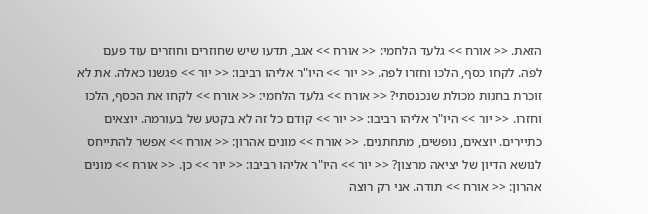הזאת. << אורח >> גלעד הלחמי: << אורח >> אגב, תדעו שיש שחוזרים וחוזרים עוד פעם לפה. לקחו כסף, הלכו וחזרו לפה. << יור >> היו"ר אליהו רביבו: << יור >> פגשנו כאלה. את לא זוכרת בחנות מכולת שנכנסתי? << אורח >> גלעד הלחמי: << אורח >> לקחו את הכסף, הלכו וחזרו. << יור >> היו"ר אליהו רביבו: << יור >> קודם כל זה לא בקטע של בעורמה. יוצאים כתיירים. יוצאים, נופשים, מתחתנים. << אורח >> מונים אהרון: << אורח >> אפשר להתייחס לנושא הדיון של יציאה מרצון? << יור >> היו"ר אליהו רביבו: << יור >> כן. << אורח >> מונים אהרון: << אורח >> תודה. אני רק רוצה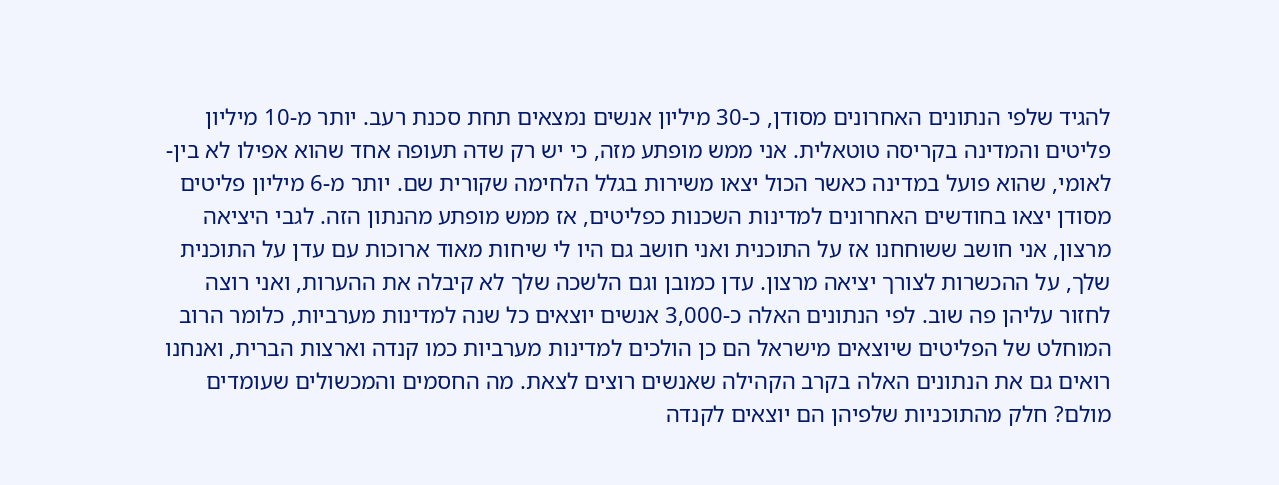להגיד שלפי הנתונים האחרונים מסודן, כ-30 מיליון אנשים נמצאים תחת סכנת רעב. יותר מ-10 מיליון פליטים והמדינה בקריסה טוטאלית. אני ממש מופתע מזה, כי יש רק שדה תעופה אחד שהוא אפילו לא בין-לאומי, שהוא פועל במדינה כאשר הכול יצאו משירות בגלל הלחימה שקורית שם. יותר מ-6 מיליון פליטים מסודן יצאו בחודשים האחרונים למדינות השכנות כפליטים, אז ממש מופתע מהנתון הזה. לגבי היציאה מרצון, אני חושב ששוחחנו אז על התוכנית ואני חושב גם היו לי שיחות מאוד ארוכות עם עדן על התוכנית שלך, על ההכשרות לצורך יציאה מרצון. עדן כמובן וגם הלשכה שלך לא קיבלה את ההערות, ואני רוצה לחזור עליהן פה שוב. לפי הנתונים האלה כ-3,000 אנשים יוצאים כל שנה למדינות מערביות, כלומר הרוב המוחלט של הפליטים שיוצאים מישראל הם כן הולכים למדינות מערביות כמו קנדה וארצות הברית, ואנחנו רואים גם את הנתונים האלה בקרב הקהילה שאנשים רוצים לצאת. מה החסמים והמכשולים שעומדים מולם? חלק מהתוכניות שלפיהן הם יוצאים לקנדה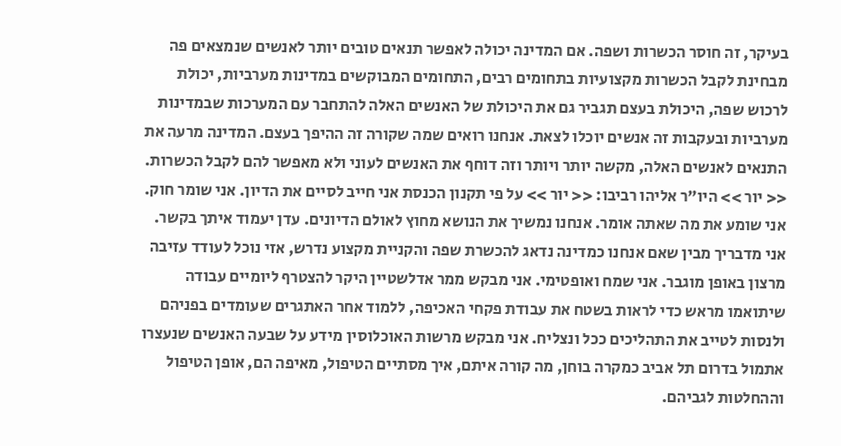בעיקר, זה חוסר הכשרות ושפה. אם המדינה יכולה לאפשר תנאים טובים יותר לאנשים שנמצאים פה מבחינת לקבל הכשרות מקצועיות בתחומים רבים, התחומים המבוקשים במדינות מערביות, יכולת לרכוש שפה, היכולת בעצם תגביר גם את היכולת של האנשים האלה להתחבר עם המערכות שבמדינות מערביות ובעקבות זה אנשים יוכלו לצאת. אנחנו רואים שמה שקורה זה ההיפך בעצם. המדינה מרעה את התנאים לאנשים האלה, מקשה יותר ויותר וזה דוחף את האנשים לעוני ולא מאפשר להם לקבל הכשרות. << יור >> היו"ר אליהו רביבו: << יור >> על פי תקנון הכנסת אני חייב לסיים את הדיון. אני שומר חוק. אני שומע את מה שאתה אומר. אנחנו נמשיך את הנושא מחוץ לאולם הדיונים. עדן יעמוד איתך בקשר. אני מדבריך מבין שאם אנחנו כמדינה נדאג להכשרת שפה והקניית מקצוע נדרש, אזי נוכל לעודד עזיבה מרצון באופן מוגבר. אני שמח ואופטימי. אני מבקש ממר אדלשטיין היקר להצטרף ליומיים עבודה שיתואמו מראש כדי לראות בשטח את עבודת פקחי האכיפה, ללמוד אחר האתגרים שעומדים בפניהם ולנסות לטייב את התהליכים ככל ונצליח. אני מבקש מרשות האוכלוסין מידע על שבעה האנשים שנעצרו אתמול בדרום תל אביב כמקרה בוחן, מה קורה איתם, איך מסתיים הטיפול, מאיפה הם, אופן הטיפול וההחלטות לגביהם.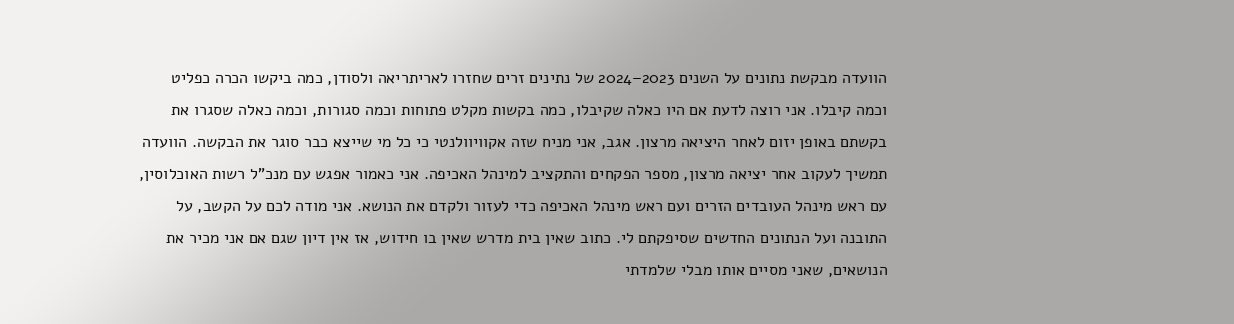הוועדה מבקשת נתונים על השנים 2023–2024 של נתינים זרים שחזרו לאריתריאה ולסודן, כמה ביקשו הכרה כפליט וכמה קיבלו. אני רוצה לדעת אם היו כאלה שקיבלו, כמה בקשות מקלט פתוחות וכמה סגורות, וכמה כאלה שסגרו את בקשתם באופן יזום לאחר היציאה מרצון. אגב, אני מניח שזה אקוויוולנטי כי כל מי שייצא כבר סוגר את הבקשה. הוועדה תמשיך לעקוב אחר יציאה מרצון, מספר הפקחים והתקציב למינהל האכיפה. אני כאמור אפגש עם מנכ"ל רשות האוכלוסין, עם ראש מינהל העובדים הזרים ועם ראש מינהל האכיפה כדי לעזור ולקדם את הנושא. אני מודה לכם על הקשב, על התובנה ועל הנתונים החדשים שסיפקתם לי. כתוב שאין בית מדרש שאין בו חידוש, אז אין דיון שגם אם אני מכיר את הנושאים, שאני מסיים אותו מבלי שלמדתי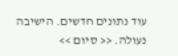עוד נתונים חדשים. הישיבה נעולה. << סיום >>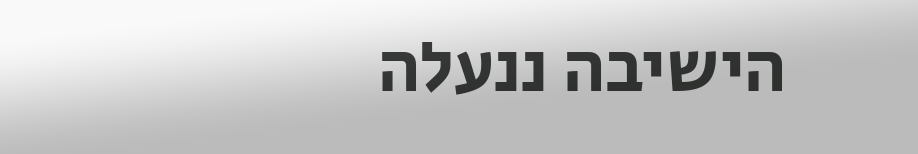הישיבה ננעלה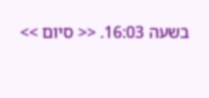בשעה 16:03. << סיום >>